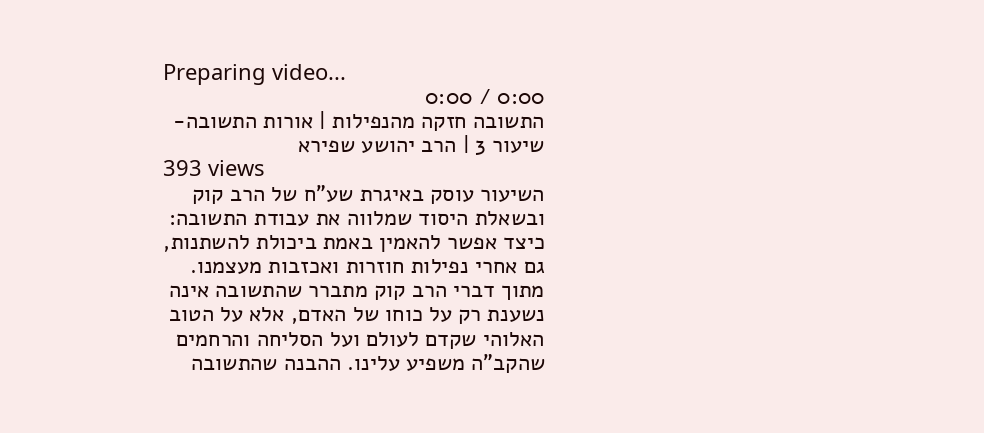Preparing video...
0:00 / 0:00
התשובה חזקה מהנפילות | אורות התשובה- שיעור 3 | הרב יהושע שפירא
393 views
השיעור עוסק באיגרת שע"ח של הרב קוק ובשאלת היסוד שמלווה את עבודת התשובה: כיצד אפשר להאמין באמת ביכולת להשתנות, גם אחרי נפילות חוזרות ואכזבות מעצמנו. מתוך דברי הרב קוק מתברר שהתשובה אינה נשענת רק על כוחו של האדם, אלא על הטוב האלוהי שקדם לעולם ועל הסליחה והרחמים שהקב"ה משפיע עלינו. ההבנה שהתשובה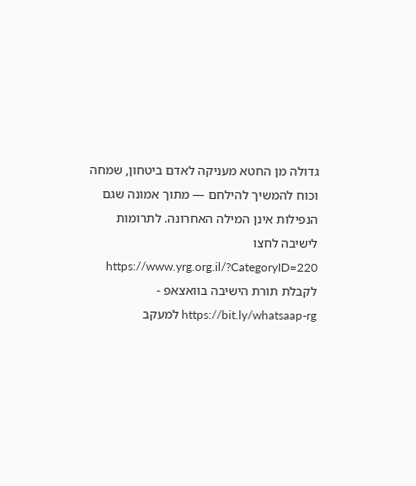גדולה מן החטא מעניקה לאדם ביטחון, שמחה וכוח להמשיך להילחם — מתוך אמונה שגם הנפילות אינן המילה האחרונה. לתרומות לישיבה לחצו https://www.yrg.org.il/?CategoryID=220 לקבלת תורת הישיבה בוואצאפ - https://bit.ly/whatsaap-rg למעקב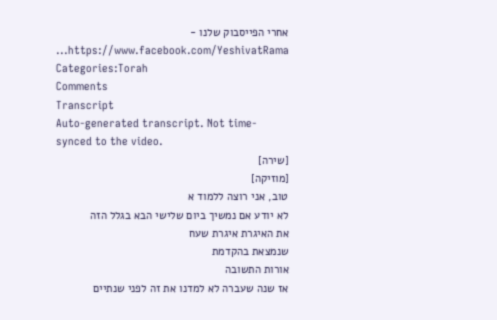אחרי הפייסבוק שלנו - https://www.facebook.com/YeshivatRama...
Categories:Torah
Comments
Transcript
Auto-generated transcript. Not time-synced to the video.
[שירה]
[מוזיקה]
טוב, אני רוצה ללמוד א
לא יודע אם נמשיך ביום שלישי הבא בגלל הזה
את האיגרת איגרת שעח
שנמצאת בהקדמת
אורות התשובה
אז שנה שעברה לא למדנו את זה לפני שנתיים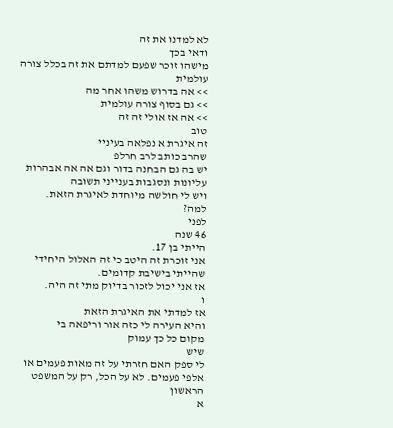לא למדנו את זה
ודאי בכך
מישהו זוכר שפעם למדתם את זה בכלל צורה
עולמית
>> אה בדרוש משהו אחר מה
>> גם בסוף צורה עולמית
>> אה אז אולי זה זה
טוב
זה איגרת א נפלאה בעיניי
שהרב כותב לרב חרלפ
יש בה גם הבחנה בדור וגם אה אה אבהרות
עליונות ונסגבות בענייני תשובה
ויש לי חולשה מיוחדת לאיגרת הזאת.
למה?
לפני
46 שנה
הייתי בן 17.
אני זוכרת זה היטב כי זה האלול היחידי
שהייתי בישיבת קדומים.
אז אני יכול לזכור בדיוק מתי זה היה.
ו
אז למדתי את האיגרת הזאת
והיא העירה לי כזה אור וריפאה בי
מקום כל כך עמוק
שיש
לי ספק האם חזרתי על זה מאות פעמים או
אלפי פעמים. לא על הכל, רק על המשפט
הראשון
א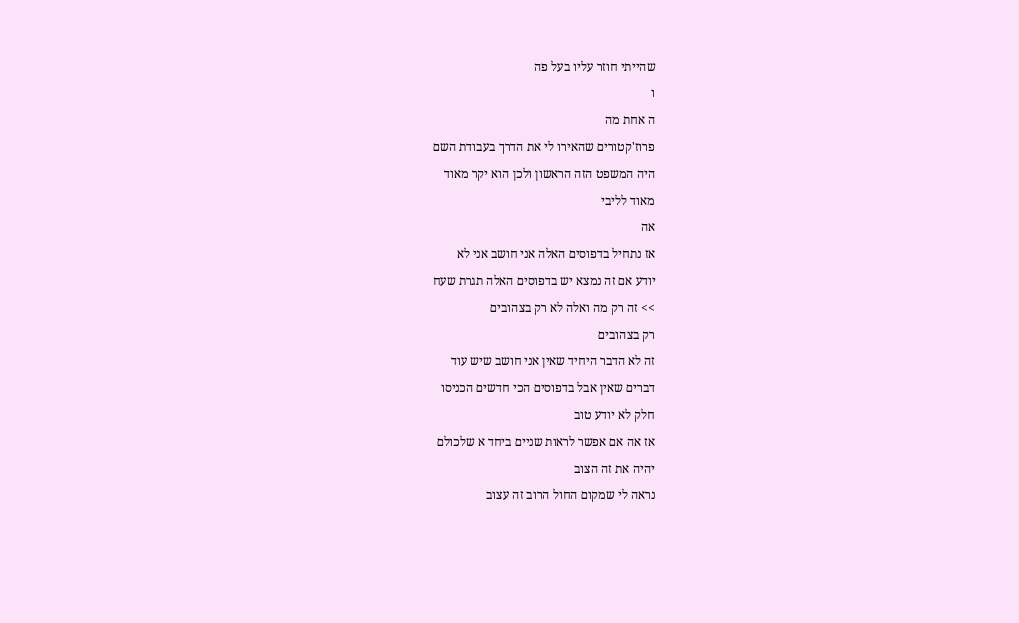שהייתי חוזר עליו בעל פה
ו
ה אחת מה
פרוז'קטורים שהאירו לי את הדרך בעבודת השם
היה המשפט הזה הראשון ולכן הוא יקר מאוד
מאוד לליבי
אה
אז נתחיל בדפוסים האלה אני חושב אני לא
יודע אם זה נמצא יש בדפוסים האלה תגרת שעח
>> זה רק מה ואלה לא רק בצהובים
רק בצהובים
זה לא הדבר היחיד שאין אני חושב שיש עוד
דברים שאין אבל בדפוסים הכי חדשים הכניסו
חלק לא יודע טוב
אז אה אם אפשר לראות שניים ביחד א שלכולם
יהיה את זה הצוב
נראה לי שמקום החול הרוב זה עצוב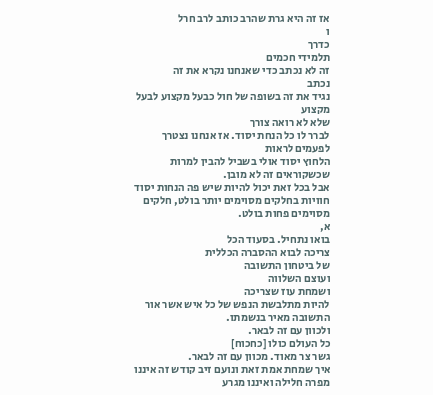אז זה היא גרת שהרב כותב לרב חרל
ו
כדרך
תלמידי חכמים
זה לא נכתב כדי שאנחנו נקרא את זה
נכתב
נגיד את זה בשופה של חול כבעל מקצוע לבעל
מקצוע
שלא לא רואה צורך
לברר לו כל הנחת יסוד. אז אנחנו נצטרך
לפעמים לראות
הלחוץ יסוד אולי בשביל להבין למרות
שכשקוראים זה לא מובן.
אבל בכל זאת יכול להיות שיש פה הנחות יסוד
חוויות בחלקים מסוימים יותר בולט, חלקים
מסוימים פחות בולט.
א,
בואו נתחיל. בסעוד הכל
צריכה לבוא ההסברה הכללית
של ביטחון התשובה
ועוצם השלווה
ושמחת עוז שצריכה
להיות מתלבשת הנפש של כל איש אשר אור
התשובה מאיר בנשמתו.
ולכוון עם זה לבאר.
כל העולם כולו [כחכוח]
גשר צר מאוד. מכוון עם זה לבאר.
איך שמחת אמת זאת ונועם זיב קודש זה איננו
מפרה חלילה ואיננו מגרע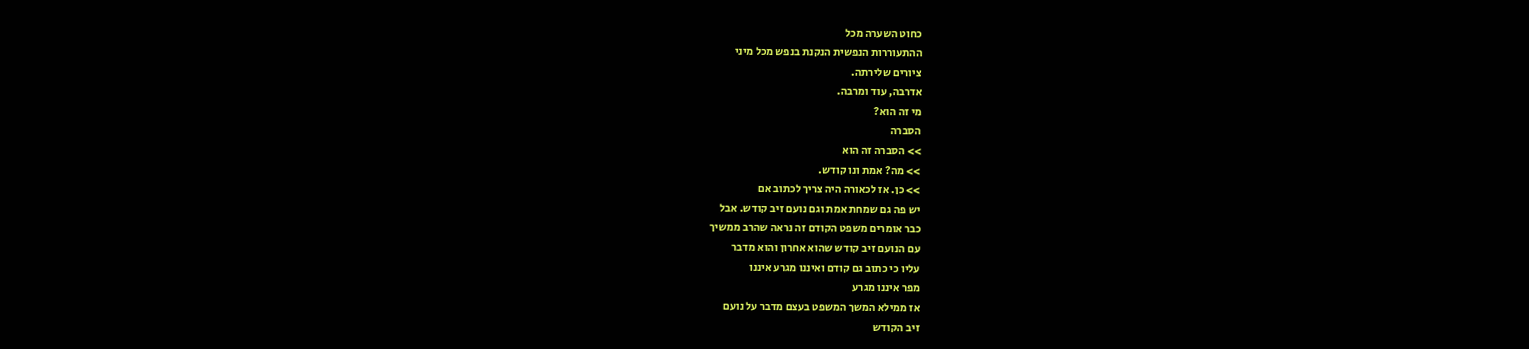כחוט השערה מכל
ההתעוררות הנפשית הנקנת בנפש מכל מיני
ציורים שלירתה.
אדרבה, עוד ומרבה.
מי זה הוא?
הסברה
>> הסברה זה הוא
>> מה? אמת ונו קודש.
>> כן. אז לכאורה היה צריך לכתוב אם
יש פה גם שמחת אמת וגם נועם זיב קודש. אבל
כבר אומרים משפט הקודם זה נראה שהרב ממשיך
עם הנועם זיב קודש שהוא אחרון והוא מדבר
עליו כי כתוב גם קודם ואיננו מגרע איננו
מפר איננו מגרע
אז ממילא המשך המשפט בעצם מדבר על נועם
זיב הקודש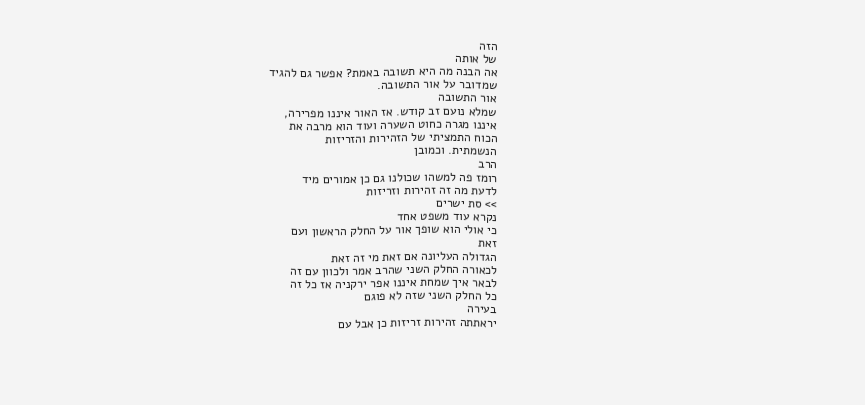הזה
של אותה
אה הבנה מה היא תשובה באמת? אפשר גם להגיד
שמדובר על אור התשובה.
אור התשובה
שמלא נועם זב קודש. אז האור איננו מפרירה,
איננו מגרה כחוט השערה ועוד הוא מרבה את
הכוח התמציתי של הזהירות והזריזות
הנשמתית. וכמובן
הרב
רומז פה למשהו שכולנו גם כן אמורים מיד
לדעת מה זה זהירות וזריזות
>> סת ישרים
נקרא עוד משפט אחד
כי אולי הוא שופך אור על החלק הראשון ועם
זאת
הגדולה העליונה אם זאת מי זה זאת
לכאורה החלק השני שהרב אמר ולכוון עם זה
לבאר איך שמחת איננו אפר ירקניה אז כל זה
כל החלק השני שזה לא פוגם
בעירה
יראתתה זהירות זריזות כן אבל עם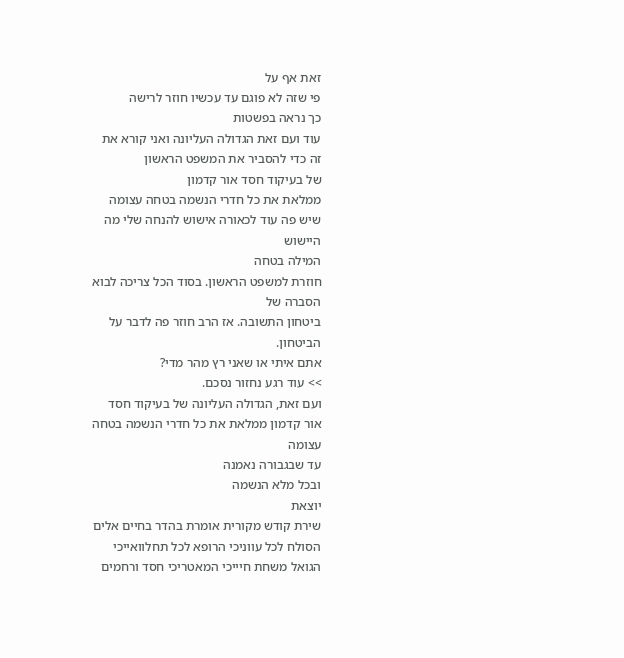זאת אף על
פי שזה לא פוגם עד עכשיו חוזר לרישה
כך נראה בפשטות
עוד ועם זאת הגדולה העליונה ואני קורא את
זה כדי להסביר את המשפט הראשון
של בעיקוד חסד אור קדמון
ממלאת את כל חדרי הנשמה בטחה עצומה
שיש פה עוד לכאורה אישוש להנחה שלי מה
היישוש
המילה בטחה
חוזרת למשפט הראשון. בסוד הכל צריכה לבוא
הסברה של
ביטחון התשובה. אז הרב חוזר פה לדבר על
הביטחון.
אתם איתי או שאני רץ מהר מדי?
>> עוד רגע נחזור נסכם.
ועם זאת, הגדולה העליונה של בעיקוד חסד
אור קדמון ממלאת את כל חדרי הנשמה בטחה
עצומה
עד שבגבורה נאמנה
ובכל מלא הנשמה
יוצאת
שירת קודש מקורית אומרת בהדר בחיים אלים
הסולח לכל עווניכי הרופא לכל תחלוואייכי
הגואל משחת חיייכי המאטריכי חסד ורחמים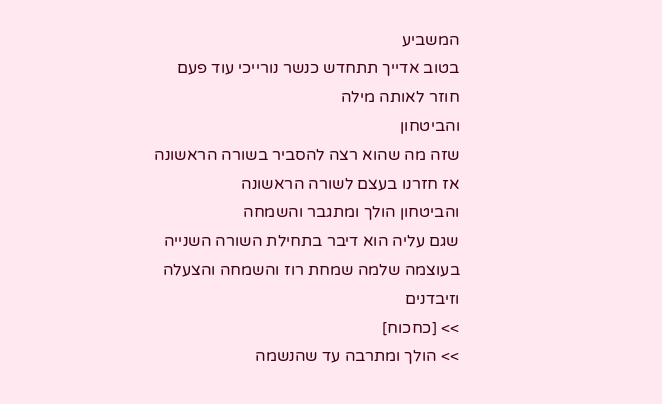המשביע
בטוב אדייך תתחדש כנשר נורייכי עוד פעם
חוזר לאותה מילה
והביטחון
שזה מה שהוא רצה להסביר בשורה הראשונה
אז חזרנו בעצם לשורה הראשונה
והביטחון הולך ומתגבר והשמחה
שגם עליה הוא דיבר בתחילת השורה השנייה
בעוצמה שלמה שמחת רוז והשמחה והצעלה
וזיבדנים
>> [כחכוח]
>> הולך ומתרבה עד שהנשמה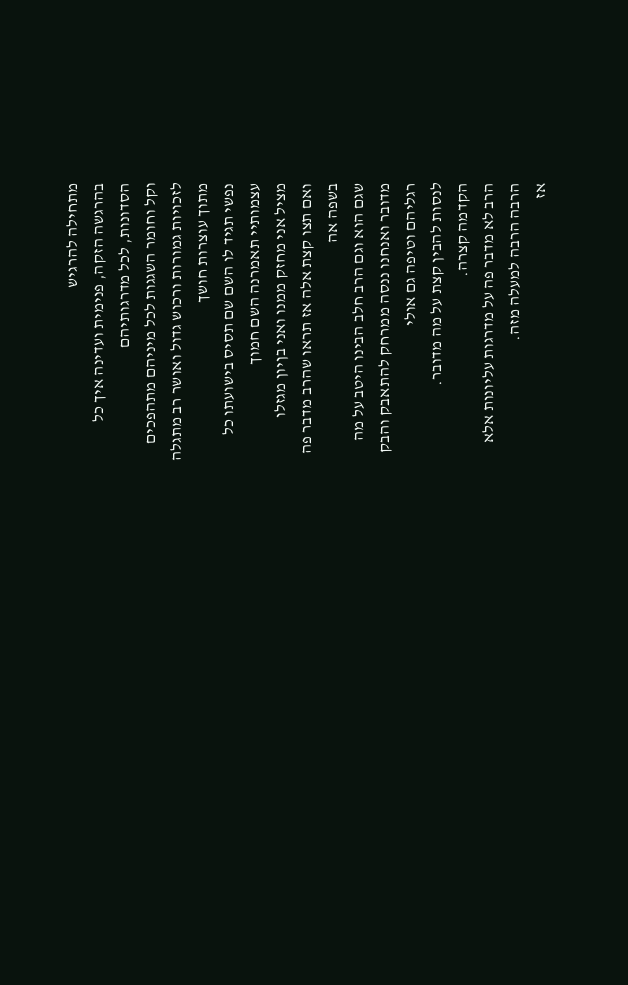מתחילה להרגיש
בהרגשה הזקה, פנימית ועדינה איך כל
הסדונות, לכל מדרגותיהם
וקל וחומר השגגות לכל מיניהם מתהפכים
לזכויות גמורות ורכוש גדול ואושר רב מתגלה
מתוך עוצרות חושך
נפשי תגיד לו השם שם תסיס בישועתו כל
עצמותיי תאמרנה השם חמוך
מציל אני מחזק ממנו ואני בןיון מגזלו
ואם תצו קצת אלה אז תראו שהרב מדבר פה
בשפה אה
שגם הוא וגם הרב חלב הבינו היטב על מה
מדובר ואנחנו ננסה ממרחק להתאבק והבק
רגליהם וטיפה גם אולי
לנסות להבין קצת על מה מדובר.
הקדמה קצרה.
הרב לא מדבר פה על מדרגות עליונות אלא
הרבה הרבה למעלה מזה.
אז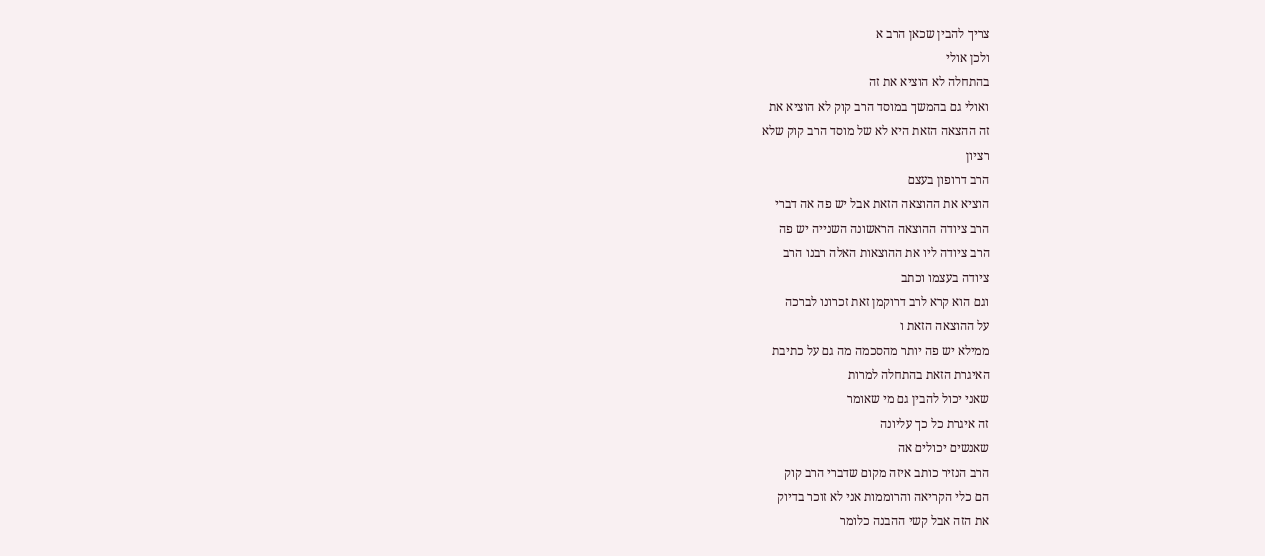צריך להבין שכאן הרב א
ולכן אולי
בהתחלה לא הוציא את זה
ואולי גם בהמשך במוסד הרב קוק לא הוציא את
זה ההצאה הזאת היא לא של מוסד הרב קוק שלא
רציון
הרב דרופון בעצם
הוציא את ההוצאה הזאת אבל יש פה אה דברי
הרב ציודה ההוצאה הראשונה השנייה יש פה
הרב ציודה ליו את ההוצאות האלה רבנו הרב
ציודה בעצמו וכתב
וגם הוא קרא לרב דרוקמן זאת זכרונו לברכה
על ההוצאה הזאת ו
ממילא יש פה יותר מהסכמה מה גם על כתיבת
האיגרת הזאת בהתחלה למרות
שאני יכול להבין גם מי שאומר
זה איגרת כל כך עליונה
שאנשים יכולים אה
הרב הנזיר כותב איזה מקום שדברי הרב קוק
הם כלי הקריאה והרוממות אני לא זוכר בדיוק
את הזה אבל קשי ההבנה כלומר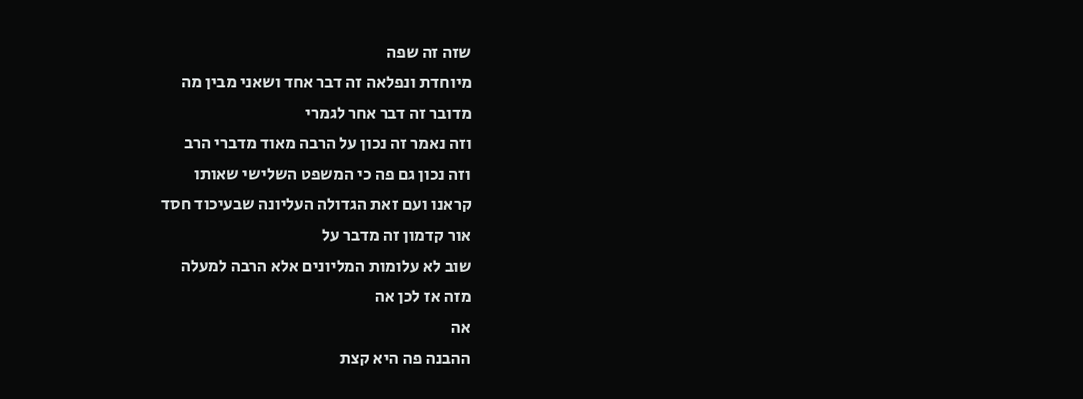שזה זה שפה
מיוחדת ונפלאה זה דבר אחד ושאני מבין מה
מדובר זה דבר אחר לגמרי
וזה נאמר זה נכון על הרבה מאוד מדברי הרב
וזה נכון גם פה כי המשפט השלישי שאותו
קראנו ועם זאת הגדולה העליונה שבעיכוד חסד
אור קדמון זה מדבר על
שוב לא עלומות המליונים אלא הרבה למעלה
מזה אז לכן אה
אה
ההבנה פה היא קצת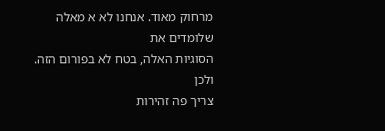מרחוק מאוד. אנחנו לא א מאלה שלומדים את
הסוגיות האלה, בטח לא בפורום הזה.
ולכן
צריך פה זהירות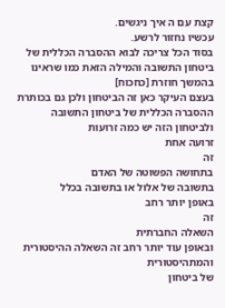קצת עם ה איך ניגשים.
עכשיו נחזור לרשע.
בסוד הכל צריכה לבוא ההסברה הכללית של
ביטחון התשובה והמילה הזאת כמו שראינו
בהמשך חוזרת [כחכוח]
בעצם העיקר כאן זה הביטחון ולכן גם בכותרת
ההסברה הכללית של ביטחון התשובה
ולביטחון הזה יש כמה זרועות
זרועה אחת
זה
בתחושה הפשוטה של האדם
בתשובה של אלול או בתשובה בכלל
באופן יותר רחב
זה
השאלה החברתית
ובאופן עוד יותר רחב זה השאלה ההיסטורית
והמתהיסטורית
של ביטחון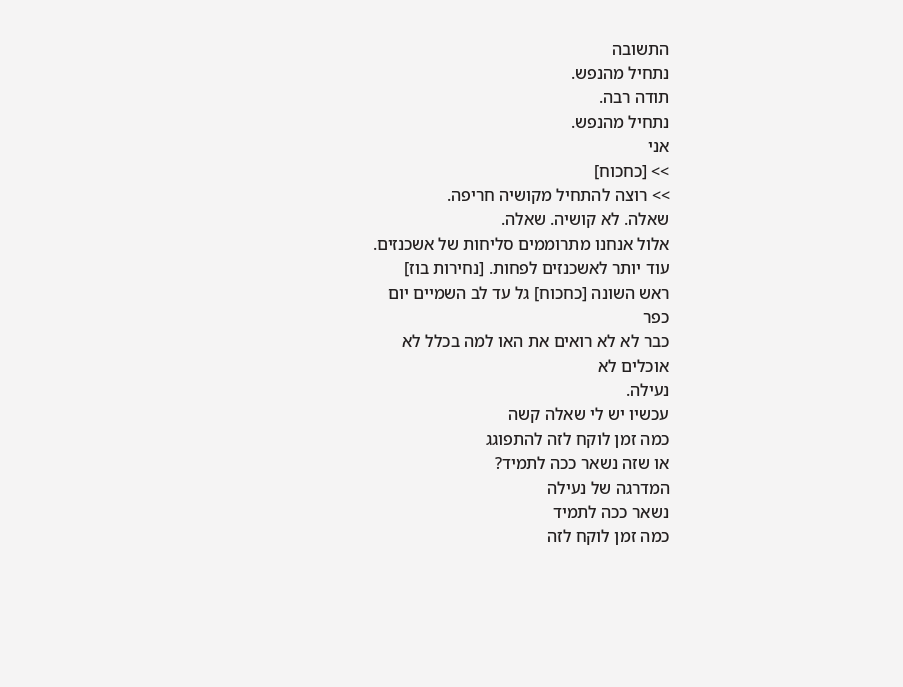התשובה
נתחיל מהנפש.
תודה רבה.
נתחיל מהנפש.
אני
>> [כחכוח]
>> רוצה להתחיל מקושיה חריפה.
שאלה. לא קושיה. שאלה.
אלול אנחנו מתרוממים סליחות של אשכנזים.
עוד יותר לאשכנזים לפחות. [נחירות בוז]
ראש השונה [כחכוח] גל עד לב השמיים יום
כפר
כבר לא לא רואים את האו למה בכלל לא
אוכלים לא
נעילה.
עכשיו יש לי שאלה קשה
כמה זמן לוקח לזה להתפוגג
או שזה נשאר ככה לתמיד?
המדרגה של נעילה
נשאר ככה לתמיד
כמה זמן לוקח לזה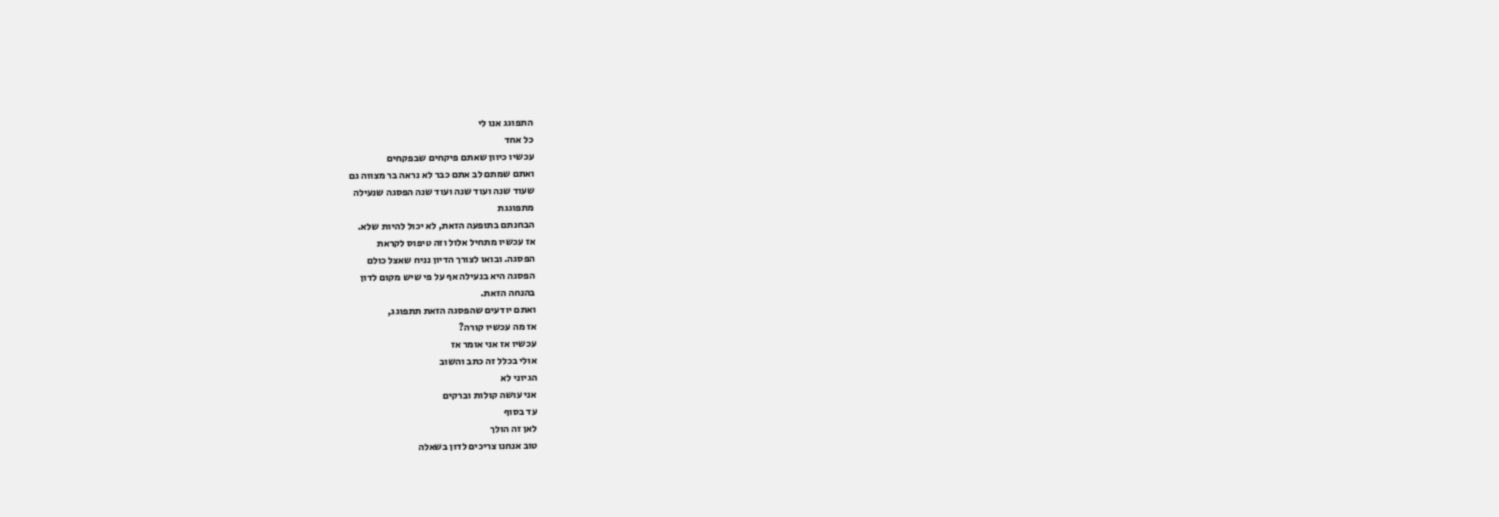התפוגג אנו לי
כל אחד
עכשיו כיוון שאתם פיקחים שבפקחים
ואתם שמתם לב אתם כבר לא נראה בר מצווה גם
שעוד שנה ועוד שנה ועוד שנה הפסגה שנעילה
מתפוגגת
הבחנתם בתופעה הזאת, לא יכול להיות שלא.
אז עכשיו מתחיל אלול וזה טיפוס לקראת
הפסגה. ובואו לצורך הדיון נניח שאצל כולם
הפסגה היא בנעילה אף על פי שיש מקום לדון
בהנחה הזאת.
ואתם יודעים שהפסגה הזאת תתפוגג,
אז מה עכשיו קורה?
עכשיו אז אני אומר אז
אולי בכלל זה כתב והשוב
הגיוני לא
אני עושה קולות וברקים
עד בסוף
לאן זה הולך
טוב אנחנו צריכים לדון בשאלה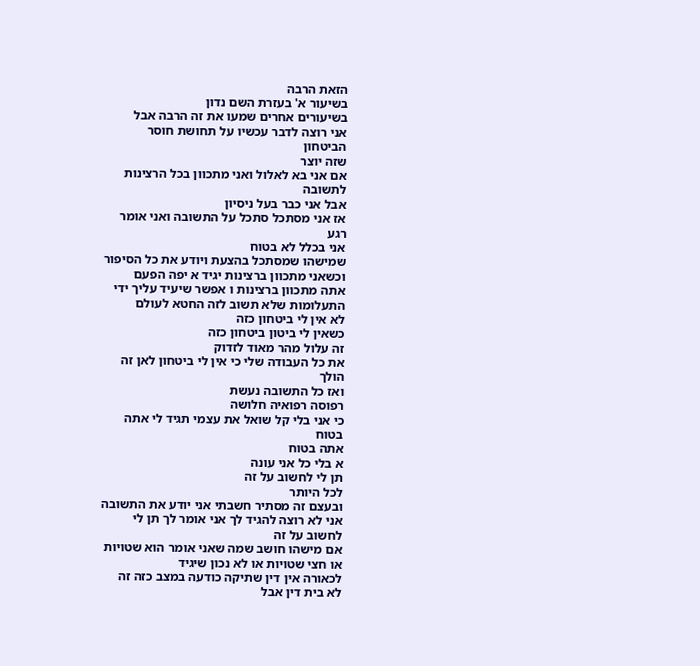הזאת הרבה
בשיעור א' בעזרת השם נדון
בשיעורים אחרים שמעו את זה הרבה אבל
אני רוצה לדבר עכשיו על תחושת חוסר
הביטחון
שזה יוצר
אם אני בא לאלול ואני מתכוון בכל הרצינות
לתשובה
אבל אני כבר בעל ניסיון
אז אני מסתכל סתכל על התשובה ואני אומר
רגע
אני בכלל לא בטוח
שמישהו שמסתכל בהצעת ויודע את כל הסיפור
וכשאני מתכוון ברצינות יגיד א יפה הפעם
אתה מתכוון ברצינות ו אפשר שיעיד עליך ידי
התעלומות שלא תשוב לזה החטא לעולם
לא אין לי ביטחון כזה
כשאין לי ביטון ביטחון כזה
זה עלול מהר מאוד לזדוק
את כל העבודה שלי כי אין לי ביטחון לאן זה
הולך
ואז כל התשובה נעשת
רפוסה רפואיה חלושה
כי אני בלי קל שואל את עצמי תגיד לי אתה
בטוח
אתה בטוח
א בלי כל אני עונה
תן לי לחשוב על זה
לכל היותר
ובעצם זה מסתיר חשבתי אני יודע את התשובה
אני לא רוצה להגיד לך אני אומר לך תן לי
לחשוב על זה
אם מישהו חושב שמה שאני אומר הוא שטויות
או חצי שטויות או לא נכון שיגיד
לכאורה אין דין שתיקה כודעה במצב כזה זה
לא בית דין אבל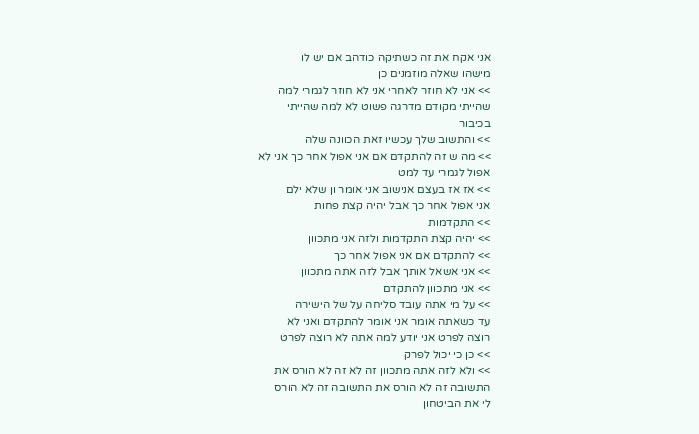אני אקח את זה כשתיקה כודהב אם יש לו
מישהו שאלה מוזמנים כן
>> אני לא חוזר לאחרי אני לא חוזר לגמרי למה
שהייתי מקודם מדרגה פשוט לא למה שהייתי
בכיבור
>> והתשוב שלך עכשיו זאת הכוונה שלה
>> מה ש זה להתקדם אם אני אפול אחר כך אני לא
אפול לגמרי עד למט
>> אז אז בעצם אנישוב אני אומר ון שלא ילם
אני אפול אחר כך אבל יהיה קצת פחות
>> התקדמות
>> יהיה קצת התקדמות ולזה אני מתכוון
>> להתקדם אם אני אפול אחר כך
>> אני אשאל אותך אבל לזה אתה מתכוון
>> אני מתכוון להתקדם
>> על מי אתה עובד סליחה על של הישירה
עד כשאתה אומר אני אומר להתקדם ואני לא
רוצה לפרט אני יודע למה אתה לא רוצה לפרט
>> כן כי יכול לפרק
>> ולא לזה אתה מתכוון זה לא זה לא הורס את
התשובה זה לא הורס את התשובה זה לא הורס
לי את הביטחון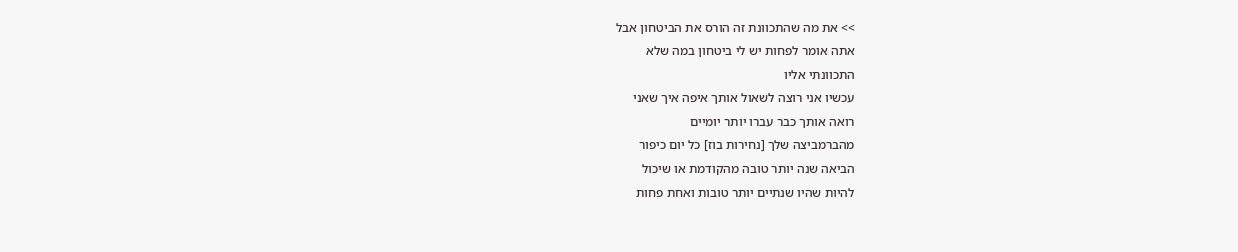>> את מה שהתכוונת זה הורס את הביטחון אבל
אתה אומר לפחות יש לי ביטחון במה שלא
התכוונתי אליו
עכשיו אני רוצה לשאול אותך איפה איך שאני
רואה אותך כבר עברו יותר יומיים
מהברמביצה שלך [נחירות בוז] כל יום כיפור
הביאה שנה יותר טובה מהקודמת או שיכול
להיות שהיו שנתיים יותר טובות ואחת פחות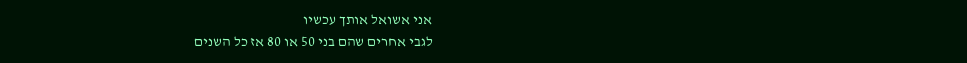אני אשואל אותך עכשיו
לגבי אחרים שהם בני 50 או 80 אז כל השנים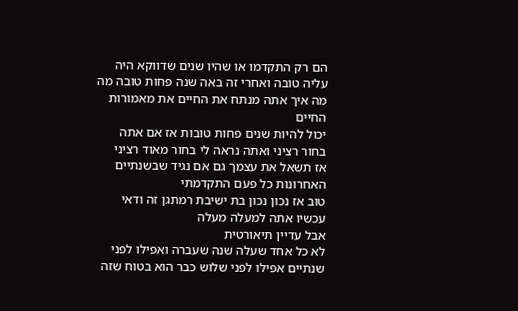הם רק התקדמו או שהיו שנים שדווקא היה
עליה טובה ואחרי זה באה שנה פחות טובה מה
מה איך אתה מנתח את החיים את מאמורות
החיים
יכול להיות שנים פחות טובות אז אם אתה
בחור רציני ואתה נראה לי בחור מאוד רציני
אז תשאל את עצמך גם אם נגיד שבשנתיים
האחרונות כל פעם התקדמתי
טוב אז נכון נכון בת ישיבת רמתגן זה ודאי
עכשיו אתה למעלה מעלה
אבל עדיין תיאורטית
לא כל אחד שעלה שנה שעברה ואפילו לפני
שנתיים אפילו לפני שלוש כבר הוא בטוח שזה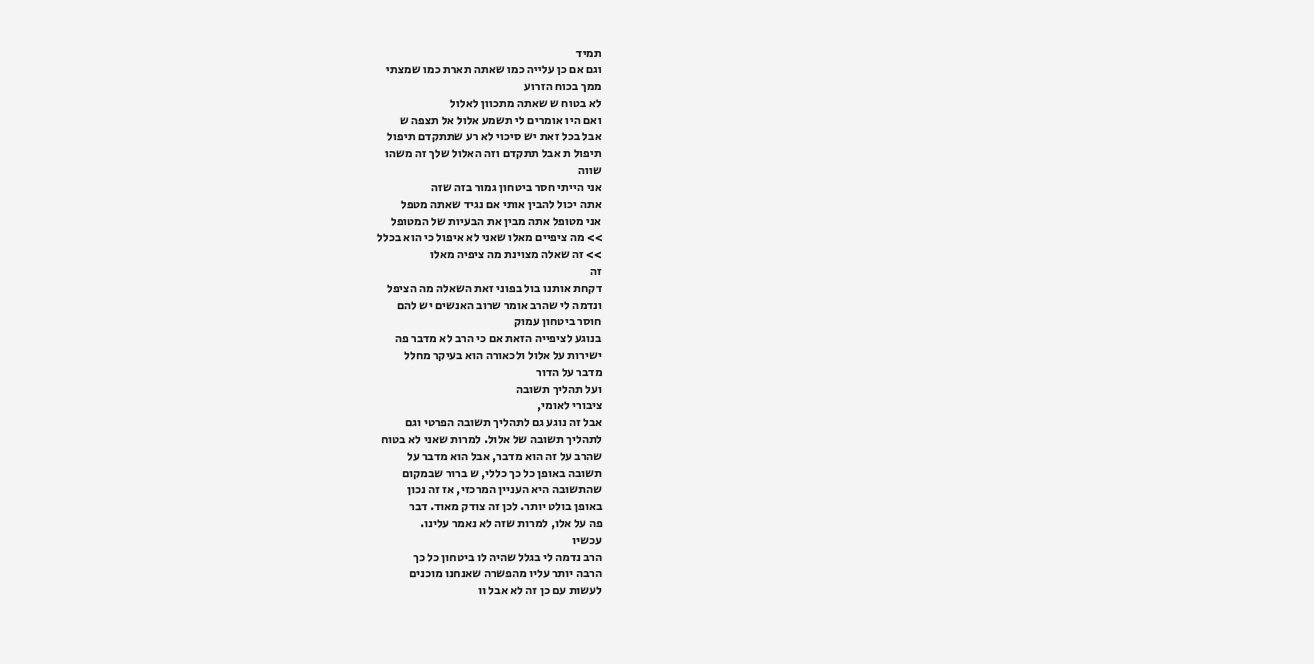תמיד
וגם אם כן עלייה כמו שאתה תארת כמו שמצתי
ממך בכוח הזרוע
לא בטוח ש שאתה מתכוון לאלול
ואם היו אומרים לי תשמע אלול אל תצפה ש
אבל בכל זאת יש סיכוי לא רע שתתקדם תיפול
תיפול ת אבל תתקדם וזה האלול שלך זה משהו
שווה
אני הייתי חסר ביטחון גמור בזה שזה
אתה יכול להבין אותי אם נגיד שאתה מטפל
אני מטופל אתה מבין את הבעיות של המטופל
>> מה ציפיים מאלו שאני לא איפול כי הוא בכלל
>> זה שאלה מצוינת מה ציפיה מאלו
זה
דקחת אותנו בול בפוני זאת השאלה מה הציפל
ונדמה לי שהרב אומר שרוב האנשים יש להם
חוסר ביטחון עמוק
בנוגע לציפייה הזאת אם כי הרב לא מדבר פה
ישירות על אלול ולכאורה הוא בעיקר מחלל
מדבר על הדור
ועל תהליך תשובה
ציבורי לאומי,
אבל זה נוגע גם לתהליך תשובה הפרטי וגם
לתהליך תשובה של אלול. למרות שאני לא בטוח
שהרב על זה הוא מדבר, אבל הוא מדבר על
תשובה באופן כל כך כללי, ש ברור שבמקום
שהתשובה היא העניין המרכזי, אז זה נכון
באופן בולט יותר. לכן זה צודק מאוד. דבר
פה על אלו, למרות שזה לא נאמר עלינו.
עכשיו
הרב נדמה לי בגלל שהיה לו ביטחון כל כך
הרבה יותר עליו מהפשרה שאנחנו מוכנים
לעשות עם כן זה לא אבל וו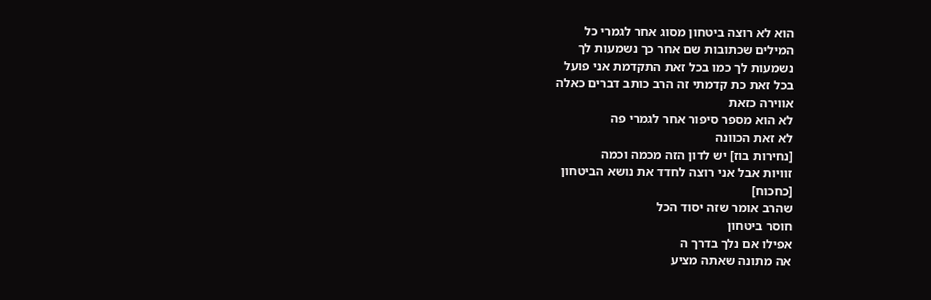הוא לא רוצה ביטחון מסוג אחר לגמרי כל
המילים שכתובות שם אחר כך נשמעות לך
נשמעות לך כמו בכל זאת התקדמת אני פועל
בכל זאת כת קדמתי זה הרב כותב דברים כאלה
אווירה כזאת
לא הוא מספר סיפור אחר לגמרי פה
לא זאת הכוונה
[נחירות בוז] יש לדון הזה מכמה וכמה
זוויות אבל אני רוצה לחדד את נושא הביטחון
[כחכוח]
שהרב אומר שזה יסוד הכל
חוסר ביטחון
אפילו אם נלך בדרך ה
אה מתונה שאתה מציע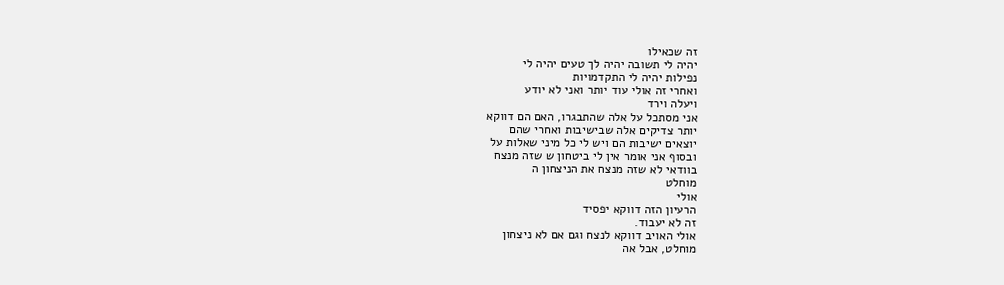זה שכאילו
יהיה לי תשובה יהיה לך טעים יהיה לי
נפילות יהיה לי התקדמויות
ואחרי זה אולי עוד יותר ואני לא יודע
ויעלה וירד
אני מסתכל על אלה שהתבגרו, האם הם דווקא
יותר צדיקים אלה שבישיבות ואחרי שהם
יוצאים ישיבות הם ויש לי כל מיני שאלות על
ובסוף אני אומר אין לי ביטחון ש שזה מנצח
בוודאי לא שזה מנצח את הניצחון ה
מוחלט
אולי
הרעיון הזה דווקא יפסיד
זה לא יעבוד.
אולי האויב דווקא לנצח וגם אם לא ניצחון
מוחלט, אבל אה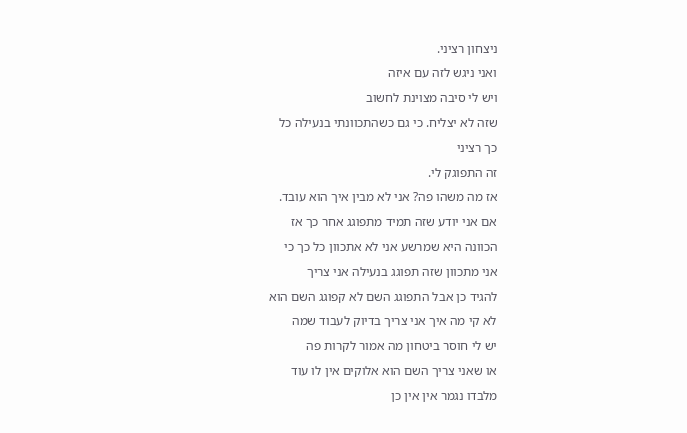ניצחון רציני.
ואני ניגש לזה עם איזה
ויש לי סיבה מצוינת לחשוב
שזה לא יצליח. כי גם כשהתכוונתי בנעילה כל
כך רציני
זה התפוגק לי.
אז מה משהו פה? אני לא מבין איך הוא עובד.
אם אני יודע שזה תמיד מתפוגג אחר כך אז
הכוונה היא שמרשע אני לא אתכוון כל כך כי
אני מתכוון שזה תפוגג בנעילה אני צריך
להגיד כן אבל התפוגג השם לא קפוגג השם הוא
לא קי מה איך אני צריך בדיוק לעבוד שמה
יש לי חוסר ביטחון מה אמור לקרות פה
או שאני צריך השם הוא אלוקים אין לו עוד
מלבדו נגמר אין אין כן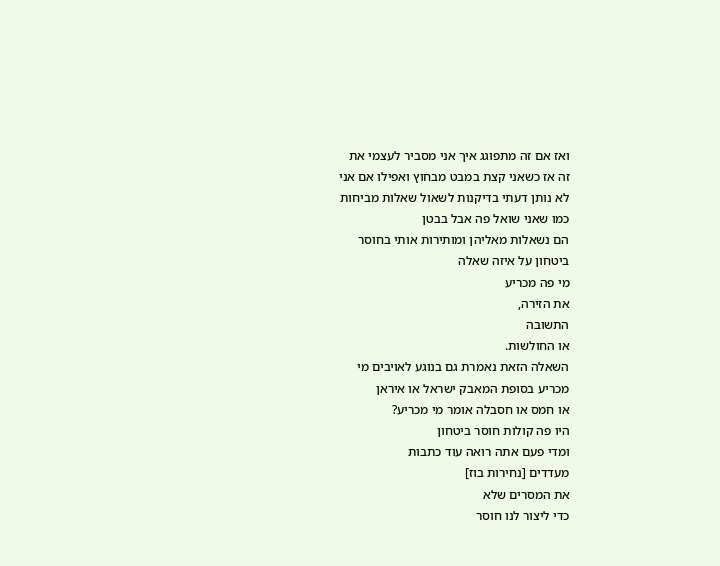ואז אם זה מתפוגג איך אני מסביר לעצמי את
זה אז כשאני קצת במבט מבחוץ ואפילו אם אני
לא נותן דעתי בדיקנות לשאול שאלות מביחות
כמו שאני שואל פה אבל בבטן
הם נשאלות מאליהן ומותירות אותי בחוסר
ביטחון על איזה שאלה
מי פה מכריע
את הזירה,
התשובה
או החולשות.
השאלה הזאת נאמרת גם בנוגע לאויבים מי
מכריע בסופת המאבק ישראל או איראן
או חמס או חסבלה אומר מי מכריע?
היו פה קולות חוסר ביטחון
ומדי פעם אתה רואה עוד כתבות
מעדדים [נחירות בוז]
את המסרים שלא
כדי ליצור לנו חוסר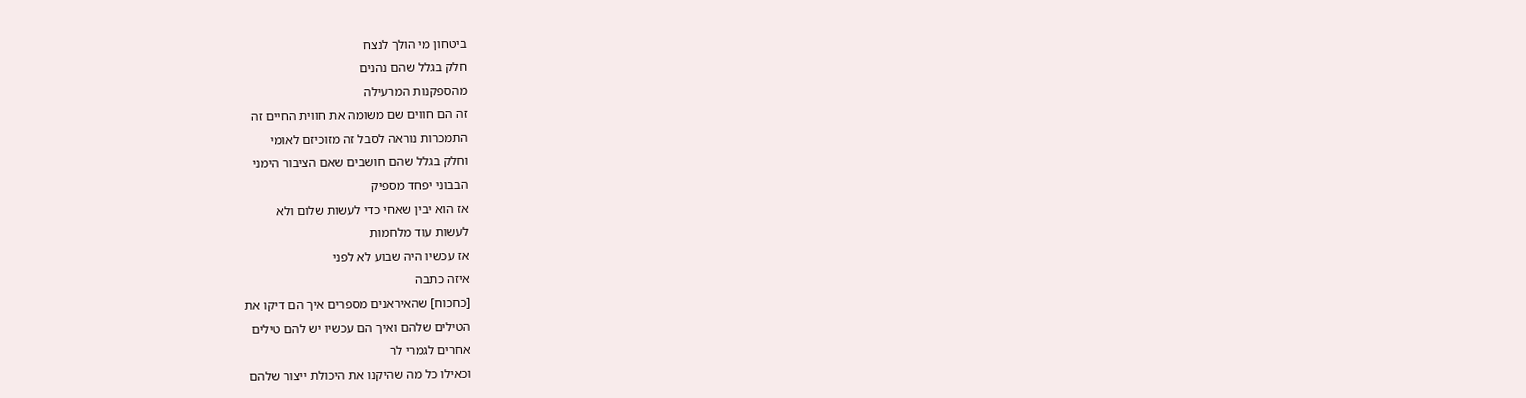ביטחון מי הולך לנצח
חלק בגלל שהם נהנים
מהספקנות המרעילה
זה הם חווים שם משומה את חווית החיים זה
התמכרות נוראה לסבל זה מזוכיזם לאומי
וחלק בגלל שהם חושבים שאם הציבור הימני
הבבוני יפחד מספיק
אז הוא יבין שאחי כדי לעשות שלום ולא
לעשות עוד מלחמות
אז עכשיו היה שבוע לא לפני
איזה כתבה
[כחכוח] שהאיראנים מספרים איך הם דיקו את
הטילים שלהם ואיך הם עכשיו יש להם טילים
אחרים לגמרי לר
וכאילו כל מה שהיקנו את היכולת ייצור שלהם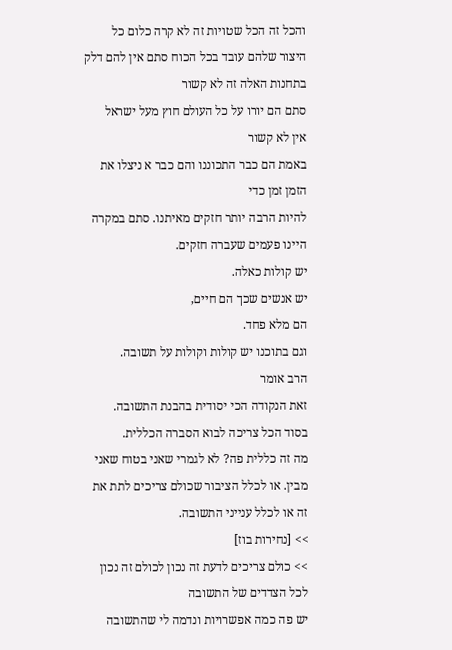והכל זה הכל שטויות זה לא קרה כלום כל
היצור שלהם עובד בכל הכוח סתם אין להם דלק
בתחנות האלה זה לא קשור
סתם הם יורו על כל העולם חוץ מעל ישראל
אין לא קשור
באמת הם כבר התכוננו והם כבר א ניצלו את
הזמן זמן כדי
להיות הרבה יותר חזקים מאיתנו. סתם במקרה
היינו פעמים שעברה חזקים.
יש קולות כאלה.
יש אנשים שכך הם חיים,
הם מלא פחד.
וגם בתוכנו יש קולות וקולות על תשובה.
הרב אומר
זאת הנקודה הכי יסודית בהבנת התשובה.
בסוד הכל צריכה לבוא הסברה הכללית.
מה זה כללית פה? לא לגמרי שאני בטוח שאני
מבין. או לכלל הציבור שכולם צריכים לתת את
זה או לכלל ענייני התשובה.
>> [נחירות בוז]
>> כולם צריכים לדעת זה נכון לכולם זה נכון
לכל הצדדים של התשובה
יש פה כמה אפשרויות ונדמה לי שהתשובה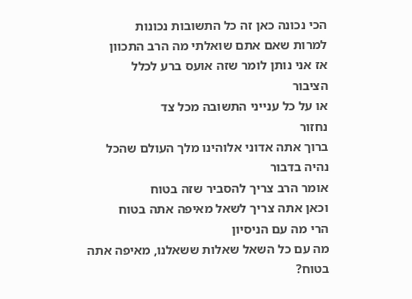הכי נכונה כאן זה כל התשובות נכונות
למרות שאם אתם שואלתי מה הרב התכוון
אז אני נותן לומר שזה אועס ברע לכלל
הציבור
או על כל ענייני התשובה מכל צד
נחזור
ברוך אתה אדוני אלוהינו מלך העולם שהכל
נהיה בדבור
אומר הרב צריך להסביר שזה בטוח
וכאן אתה צריך לשאל מאיפה אתה בטוח
הרי מה עם הניסיון
מה עם כל השאל שאלות ששאלנו, מאיפה אתה
בטוח?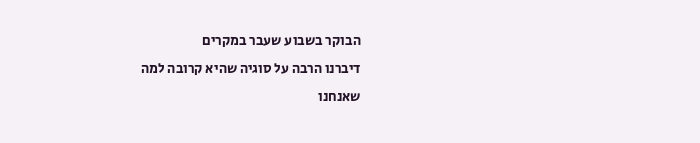הבוקר בשבוע שעבר במקרים
דיברנו הרבה על סוגיה שהיא קרובה למה
שאנחנו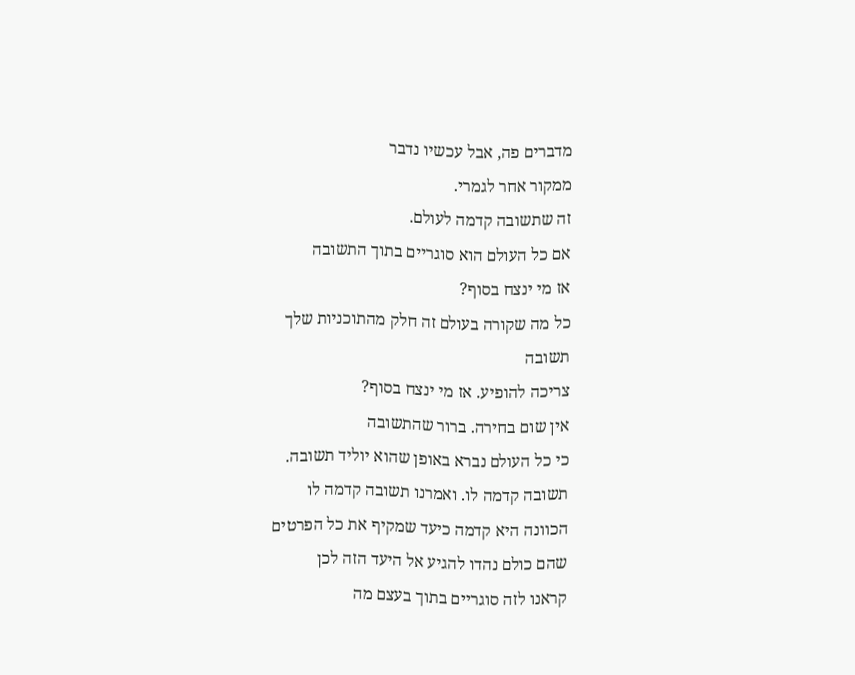מדברים פה, אבל עכשיו נדבר
ממקור אחר לגמרי.
זה שתשובה קדמה לעולם.
אם כל העולם הוא סוגריים בתוך התשובה
אז מי ינצח בסוף?
כל מה שקורה בעולם זה חלק מהתוכניות שלך
תשובה
צריכה להופיע. אז מי ינצח בסוף?
אין שום בחירה. ברור שהתשובה
כי כל העולם נברא באופן שהוא יוליד תשובה.
תשובה קדמה לו. ואמרנו תשובה קדמה לו
הכוונה היא קדמה כיעד שמקיף את כל הפרטים
שהם כולם נהדו להגיע אל היעד הזה לכן
קראנו לזה סוגריים בתוך בעצם מה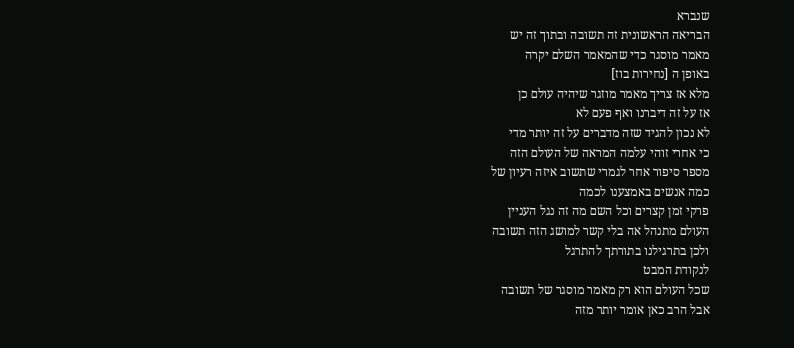שנברא
הבריאה הראשונית זה תשובה ובתוך זה יש
מאמר מוסגר כדי שהמאמר השלם יקרה
באופן ה [נחירות בוז]
מלא אז צריך מאמר מוזגר שיהיה עולם כן
אז על זה דיברנו ואף פעם לא
לא נכון להגיד שזה מדברים על זה יותר מדי
כי אחרי זוהי עלמה המראה של העולם הזה
מספר סיפור אחר לגמרי שתשוב איזה רעיון של
כמה אנשים באמצענו לכמה
פרקי זמן קצרים וכל השם מה זה נגל העניין
העולם מתנהל אה בלי קשר למושג הזה תשובה
ולכן בתרגילנו בתורתך להתרגל
לנקודת המבט
שכל העולם הוא רק מאמר מוסגר של תשובה
אבל הרב כאן אומר יותר מזה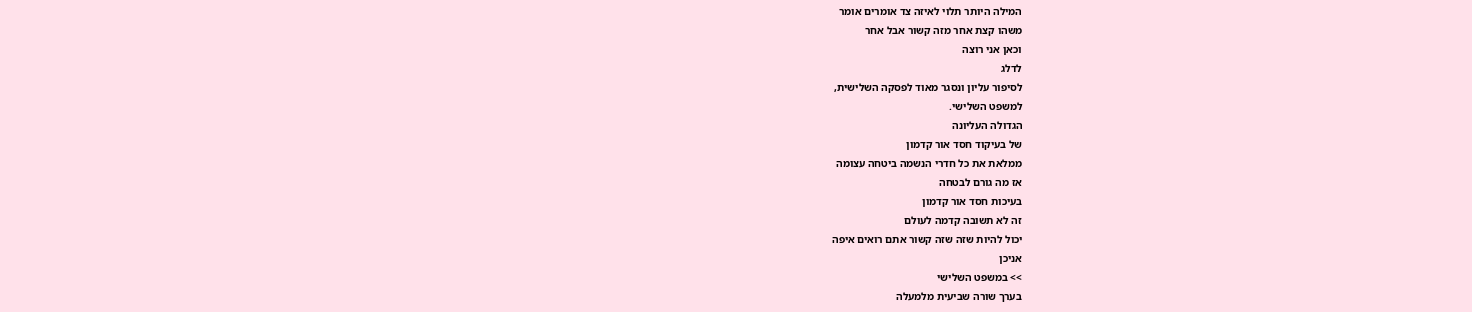המילה היותר תלוי לאיזה צד אומרים אומר
משהו קצת אחר מזה קשור אבל אחר
וכאן אני רוצה
לדלג
לסיפור עליון ונסגר מאוד לפסקה השלישית,
למשפט השלישי.
הגדולה העליונה
של בעיקוד חסד אור קדמון
ממלאת את כל חדרי הנשמה ביטחה עצומה
אז מה גורם לבטחה
בעיכות חסד אור קדמון
זה לא תשובה קדמה לעולם
יכול להיות שזה שזה קשור אתם רואים איפה
אניכן
>> במשפט השלישי
בערך שורה שביעית מלמעלה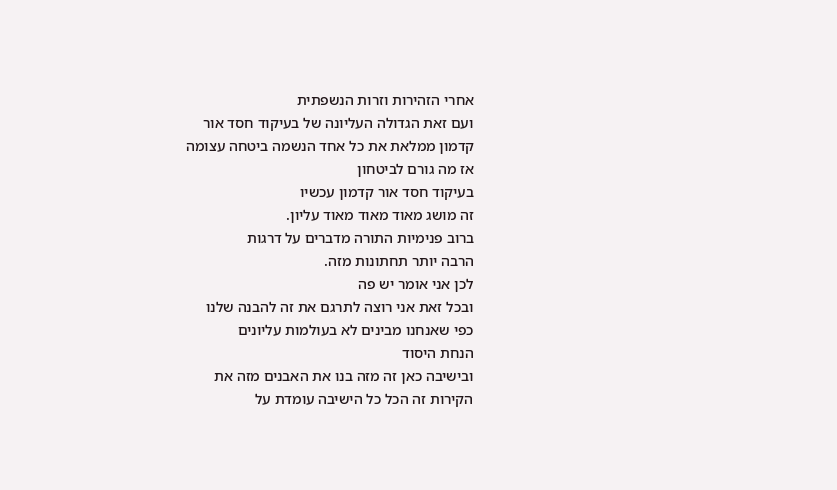אחרי הזהירות וזרות הנשפתית
ועם זאת הגדולה העליונה של בעיקוד חסד אור
קדמון ממלאת את כל אחד הנשמה ביטחה עצומה
אז מה גורם לביטחון
בעיקוד חסד אור קדמון עכשיו
זה מושג מאוד מאוד מאוד עליון.
ברוב פנימיות התורה מדברים על דרגות
הרבה יותר תחתונות מזה.
לכן אני אומר יש פה
ובכל זאת אני רוצה לתרגם את זה להבנה שלנו
כפי שאנחנו מבינים לא בעולמות עליונים
הנחת היסוד
ובישיבה כאן זה מזה בנו את האבנים מזה את
הקירות זה הכל כל הישיבה עומדת על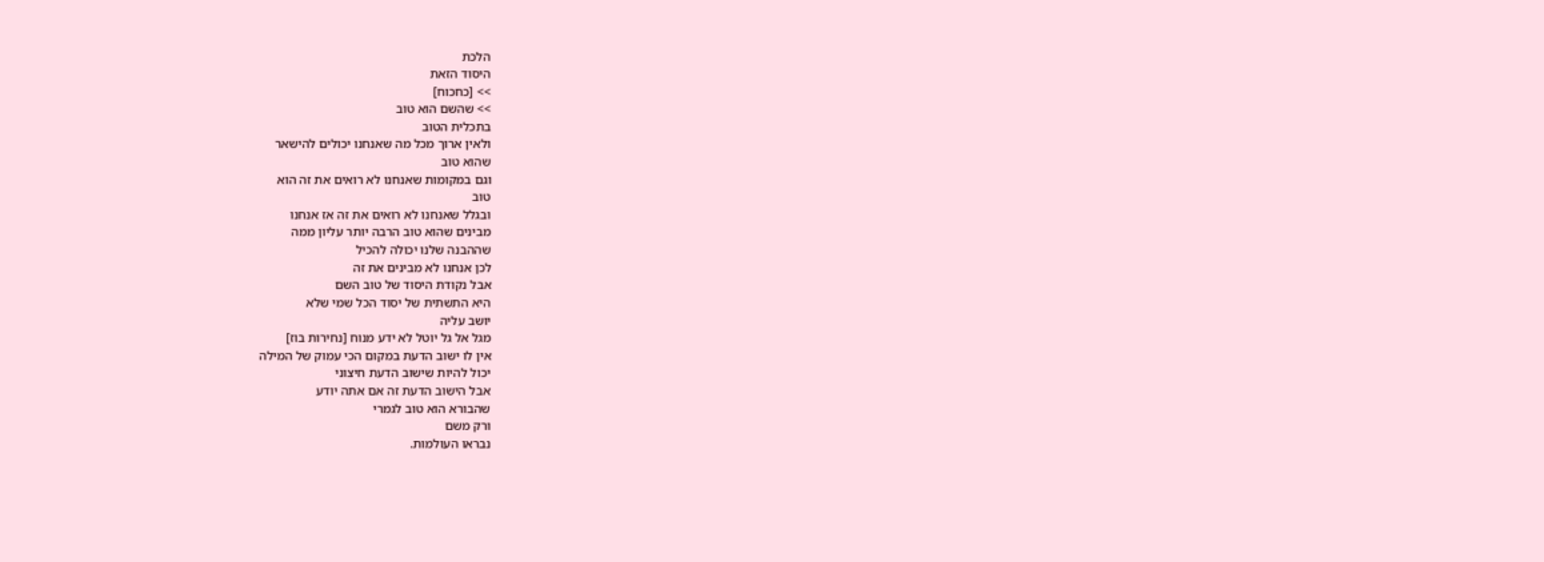הלכת
היסוד הזאת
>> [כחכוח]
>> שהשם הוא טוב
בתכלית הטוב
ולאין ארוך מכל מה שאנחנו יכולים להישאר
שהוא טוב
וגם במקומות שאנחנו לא רואים את זה הוא
טוב
ובגלל שאנחנו לא רואים את זה אז אנחנו
מבינים שהוא טוב הרבה יותר עליון ממה
שההבנה שלנו יכולה להכיל
לכן אנחנו לא מבינים את זה
אבל נקודת היסוד של טוב השם
היא התשתית של יסוד הכל שמי שלא
יושב עליה
מגל אל גל יוטל לא ידע מנוח [נחירות בוז]
אין לו ישוב הדעת במקום הכי עמוק של המילה
יכול להיות שישוב הדעת חיצוני
אבל הישוב הדעת זה אם אתה יודע
שהבורא הוא טוב לגמרי
ורק משם
נבראו העולמות.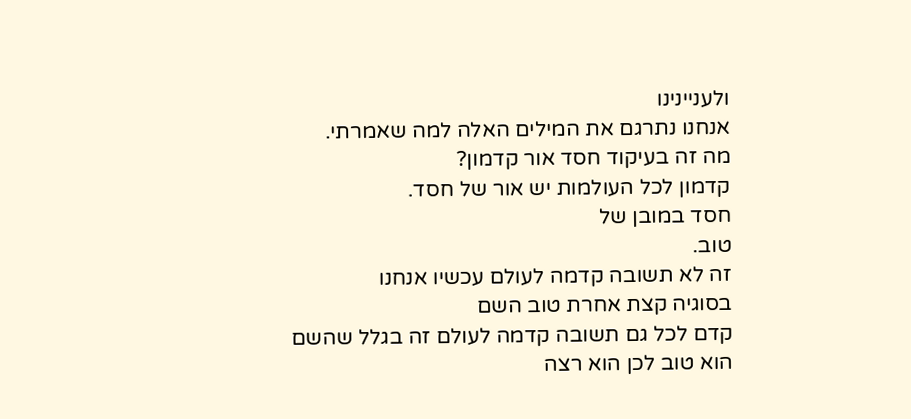ולעניינינו
אנחנו נתרגם את המילים האלה למה שאמרתי.
מה זה בעיקוד חסד אור קדמון?
קדמון לכל העולמות יש אור של חסד.
חסד במובן של
טוב.
זה לא תשובה קדמה לעולם עכשיו אנחנו
בסוגיה קצת אחרת טוב השם
קדם לכל גם תשובה קדמה לעולם זה בגלל שהשם
הוא טוב לכן הוא רצה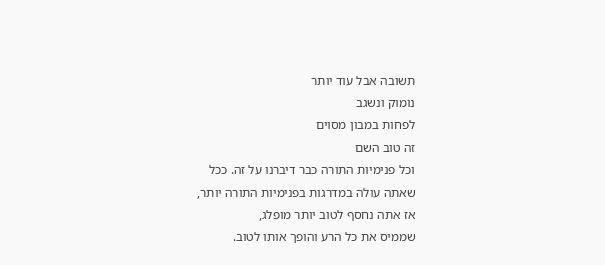תשובה אבל עוד יותר
נומוק ונשגב
לפחות במבון מסוים
זה טוב השם
וכל פנימיות התורה כבר דיברנו על זה. ככל
שאתה עולה במדרגות בפנימיות התורה יותר,
אז אתה נחסף לטוב יותר מופלג,
שממיס את כל הרע והופך אותו לטוב.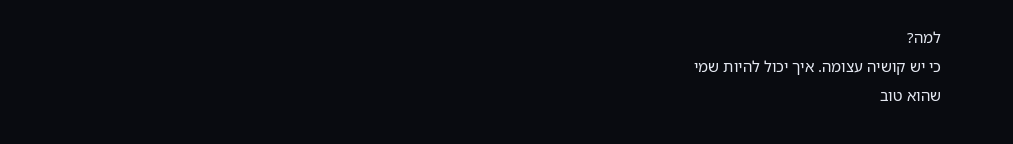למה?
כי יש קושיה עצומה. איך יכול להיות שמי
שהוא טוב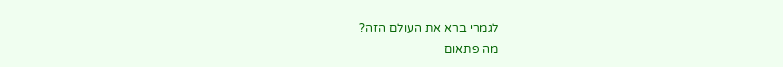לגמרי ברא את העולם הזה?
מה פתאום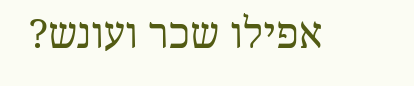אפילו שכר ועונש?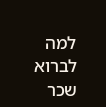למה לברוא שכר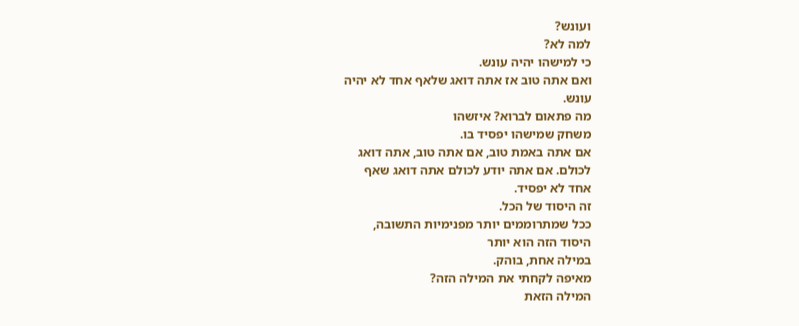ועונש?
למה לא?
כי למישהו יהיה עונש.
ואם אתה טוב אז אתה דואג שלאף אחד לא יהיה
עונש.
מה פתאום לברוא? איזשהו
משחק שמישהו יפסיד בו.
אם אתה באמת טוב, אם אתה טוב, אתה דואג
לכולם. אם אתה יודע לכולם אתה דואג שאף
אחד לא יפסיד.
זה היסוד של הכל.
ככל שמתרוממים יותר מפנימיות התשובה,
היסוד הזה הוא יותר
במילה אחת, בוהק.
מאיפה לקחתי את המילה הזה?
המילה הזאת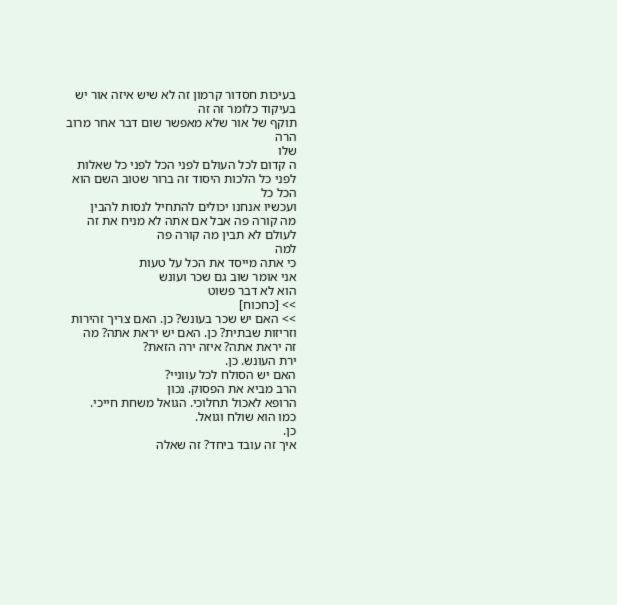בעיכות חסדור קרמון זה לא שיש איזה אור יש
בעיקוד כלומר זה זה
תוקף של אור שלא מאפשר שום דבר אחר מרוב
הרה
שלו
ה קדום לכל העולם לפני הכל לפני כל שאלות
לפני כל הלכות היסוד זה ברור שטוב השם הוא
הכל כל
ועכשיו אנחנו יכולים להתחיל לנסות להבין
מה קורה פה אבל אם אתה לא מניח את זה
לעולם לא תבין מה קורה פה
למה
כי אתה מייסד את הכל על טעות
אני אומר שוב גם שכר ועונש
הוא לא דבר פשוט
>> [כחכוח]
>> האם יש שכר בעונש? כן. האם צריך זהירות
וזריזות שבתית? כן. האם יש יראת אתה? מה
זה יראת אתה? איזה ירה הזאת?
ירת העונש. כן.
האם יש הסולח לכל עווניי?
הרב מביא את הפסוק. נכון
הרופא לאכול תחלוכי. הגואל משחת חייכי.
כמו הוא שולח וגואל.
כן.
איך זה עובד ביחד? זה שאלה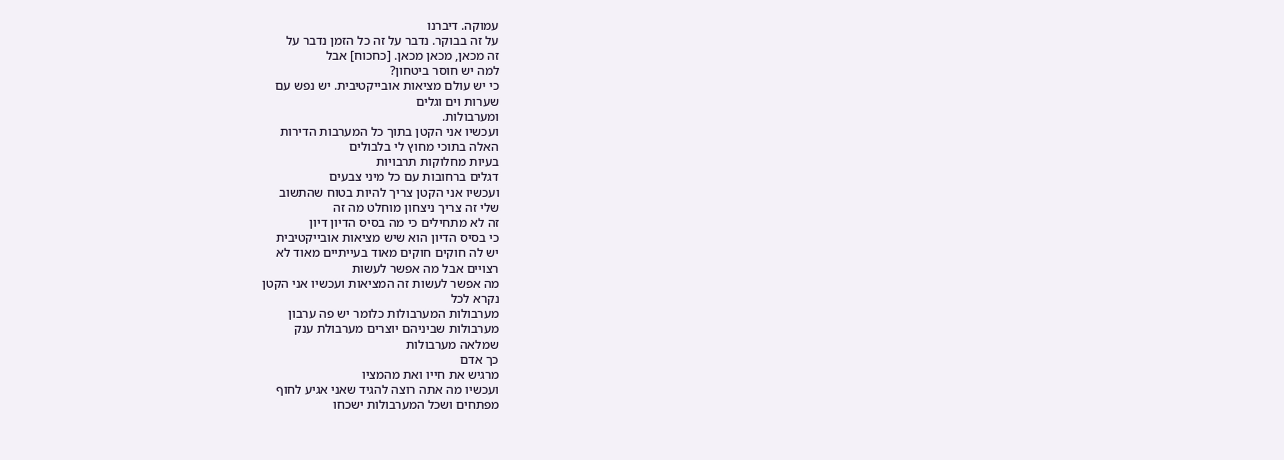עמוקה. דיברנו
על זה בבוקר. נדבר על זה כל הזמן נדבר על
זה מכאן, מכאן מכאן. [כחכוח] אבל
למה יש חוסר ביטחון?
כי יש עולם מציאות אובייקטיבית. יש נפש עם
שערות וים וגלים
ומערבולות.
ועכשיו אני הקטן בתוך כל המערבות הדירות
האלה בתוכי מחוץ לי בלבולים
בעיות מחלוקות תרבויות
דגלים ברחובות עם כל מיני צבעים
ועכשיו אני הקטן צריך להיות בטוח שהתשוב
שלי זה צריך ניצחון מוחלט מה זה
זה לא מתחילים כי מה בסיס הדיון דיון
כי בסיס הדיון הוא שיש מציאות אובייקטיבית
יש לה חוקים חוקים מאוד בעייתיים מאוד לא
רצויים אבל מה אפשר לעשות
מה אפשר לעשות זה המציאות ועכשיו אני הקטן
נקרא לכל
מערבולות המערבולות כלומר יש פה ערבון
מערבולות שביניהם יוצרים מערבולת ענק
שמלאה מערבולות
כך אדם
מרגיש את חייו ואת מהמציו
ועכשיו מה אתה רוצה להגיד שאני אגיע לחוף
מפתחים ושכל המערבולות ישכחו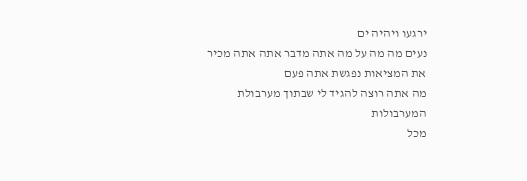ירגעו ויהיה ים
נעים מה מה על מה אתה מדבר אתה אתה מכיר
את המציאות נפגשת אתה פעם
מה אתה רוצה להגיד לי שבתוך מערבולת
המערבולות
מכל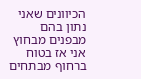הכיוונים שאני נתון בהם מבפנים מבחוץ
אני אז בטוח ברחוף מבתחים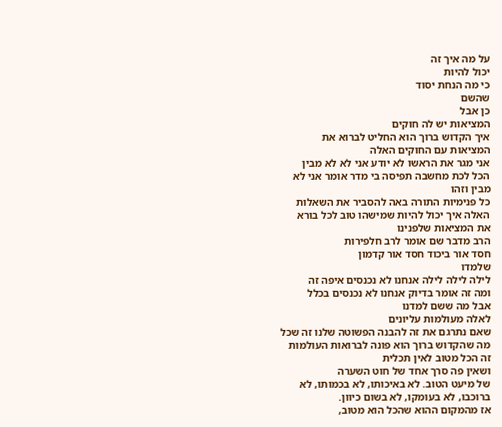על מה איך זה
יכול להיות
כי מה הנחת יסוד
שהשם
כן אבל
המציאות יש לה חוקים
איך הקדוש ברוך הוא החליט לברוא את
המציאות עם החוקים האלה
אני מגר את הראשו לא יודע אני לא לא מבין
הכל לכת מחשבה תפיסה בי מדר אומר אני לא
מבין וזהו
כל פנימיות התורה באה להסביר את השאלות
האלה איך יכול להיות שמישהו טוב לכל בורא
את המציאות שלפנינו
הרב מדבר שם אומר לרב חלפירות
חסד אור ביכוד חסד אור קדמון
שלמדו
לילה לילה לילה אנחנו לא נכנסים איפה זה
ומה זה אומר בדיוק אנחנו לא נכנסים בכלל
אבל מה ששם למדנו
לאלה מעולמות עליונים
שאם נתרגם את זה להבנה הפשוטה שלנו זה שכל
מה שהקדוש ברוך הוא פונה לברואות העולמות
זה הכל מטוב לאין תכלית
ושאין פה סרך אחד של חוט השערה
של מיעט הטוב. לא באיכותו, לא בכמותו, לא
ברוכבו, לא בעומקו, לא בשום כיוון.
אז מהמקום ההוא שהכל הוא מטוב,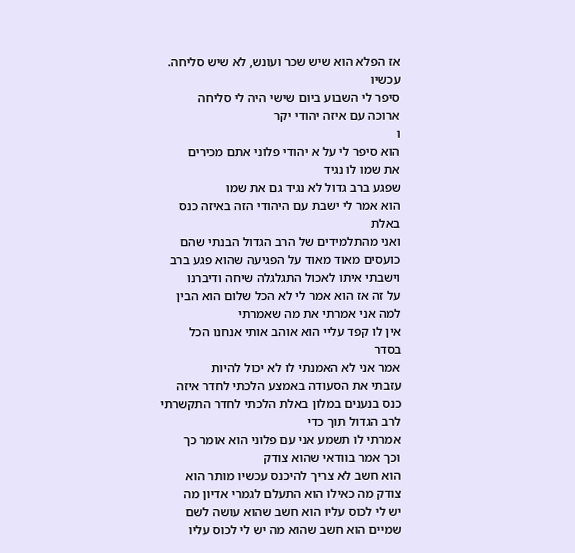אז הפלא הוא שיש שכר ועונש, לא שיש סליחה.
עכשיו
סיפר לי השבוע ביום שישי היה לי סליחה
ארוכה עם איזה יהודי יקר
ו
הוא סיפר לי על א יהודי פלוני אתם מכירים
את שמו לו נגיד
שפגע ברב גדול לא נגיד גם את שמו
הוא אמר לי ישבת עם היהודי הזה באיזה כנס
באלת
ואני מהתלמידים של הרב הגדול הבנתי שהם
כועסים מאוד מאוד על הפגיעה שהוא פגע ברב
וישבתי איתו לאכול התגלגלה שיחה ודיברנו
על זה אז הוא אמר לי לא הכל שלום הוא הבין
למה אני אמרתי את מה שאמרתי
אין לו קפד עליי הוא אוהב אותי אנחנו הכל
בסדר
אמר אני לא האמנתי לו לא יכול להיות
עזבתי את הסעודה באמצע הלכתי לחדר איזה
כנס בנענים במלון באלת הלכתי לחדר התקשרתי
לרב הגדול תוך כדי
אמרתי לו תשמע אני עם פלוני הוא אומר כך
וכך אמר בוודאי שהוא צודק
הוא חשב לא צריך להיכנס עכשיו מותר הוא
צודק מה כאילו הוא התעלם לגמרי אדיון מה
יש לי לכוס עליו הוא חשב שהוא עושה לשם
שמיים הוא חשב שהוא מה יש לי לכוס עליו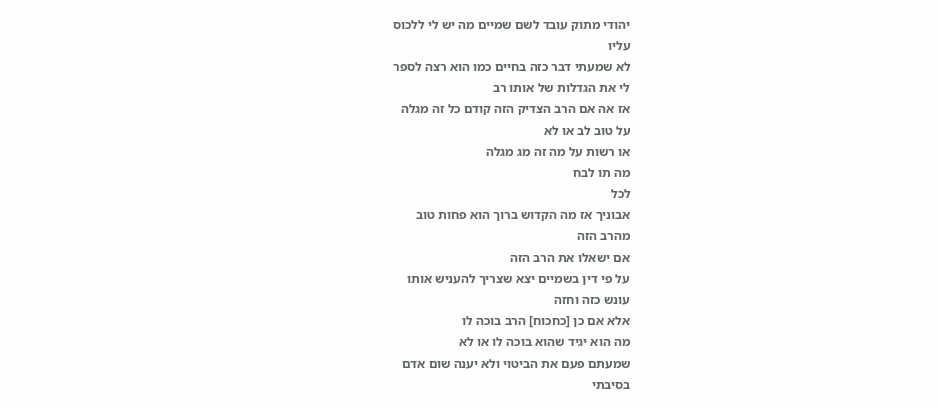יהודי מתוק עובד לשם שמיים מה יש לי ללכוס
עליו
לא שמעתי דבר כזה בחיים כמו הוא רצה לספר
לי את הגדלות של אותו רב
אז אה אם הרב הצדיק הזה קודם כל זה מגלה
על טוב לב או לא
או רשות על מה זה מג מגלה
מה תו לבח
לכל
אבוניך אז מה הקדוש ברוך הוא פחות טוב
מהרב הזה
אם ישאלו את הרב הזה
על פי דין בשמיים יצא שצריך להעניש אותו
עונש כזה וחזה
אלא אם כן [כחכוח] הרב בוכה לו
מה הוא יגיד שהוא בוכה לו או לא
שמעתם פעם את הביטוי ולא יענה שום אדם
בסיבתי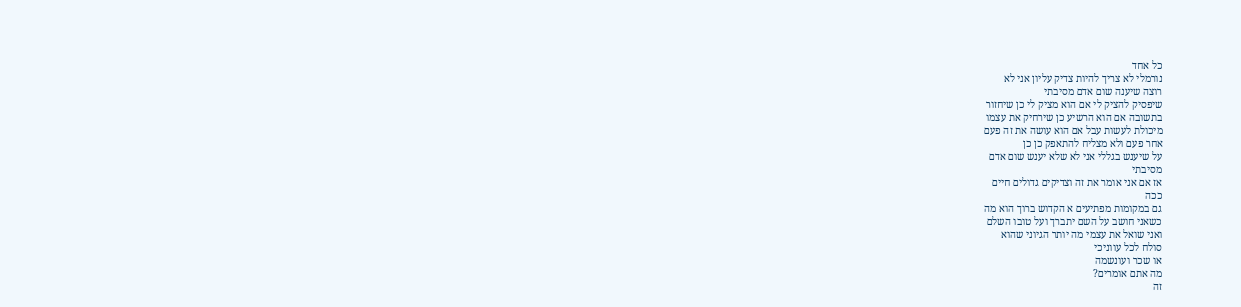כל אחד
נורמלי לא צריך להיות צדיק עליון אני לא
רוצה שיענה שום אדם מסיבתי
שיפסיק להציק לי אם הוא מציק לי כן שיחזור
בתשובה אם הוא הרשיע כן שירחיק את עצמו
מיכולת לעשות עבל אם הוא עושה את זה פעם
אחר פעם ולא מצליח להתאפק כן כן
על שיענש בגללי אני לא שלא יענש שום אדם
מסיבתי
אז אם אני אומר את זה וצדיקים גדולים חיים
ככה
גם במקומות מפתיעים א הקדוש ברוך הוא מה
כשאני חושב על השם יתברך ועל טובו השלם
ואני שואל את עצמי מה יותר הגיוני שהוא
סולח לכל עווניכי
או שכר ועונשמה
מה אתם אומרים?
זה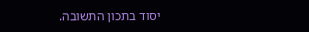יסוד בתכון התשובה.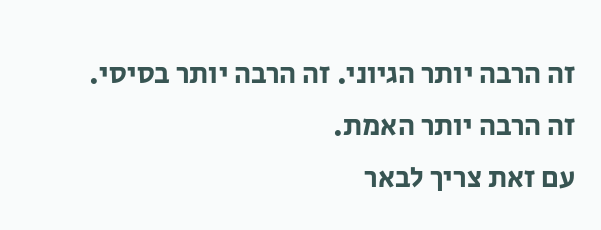זה הרבה יותר הגיוני. זה הרבה יותר בסיסי.
זה הרבה יותר האמת.
עם זאת צריך לבאר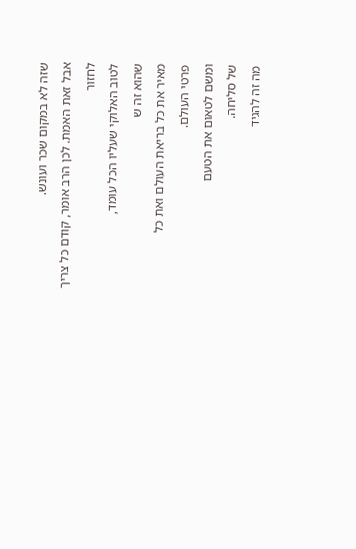שזה לא במקום שכר ועונש.
אבל זאת האמת. לכן הרב אומר, קודם כל צריך
לחזור
לטוב האלוקי שעליו הכל עומד,
שהוא זה ש
מאיר את כל בריאת העולם ואת כל
פרטי העולם.
ומשם לטאום את הטעם
של סליחה.
מה זה להגיד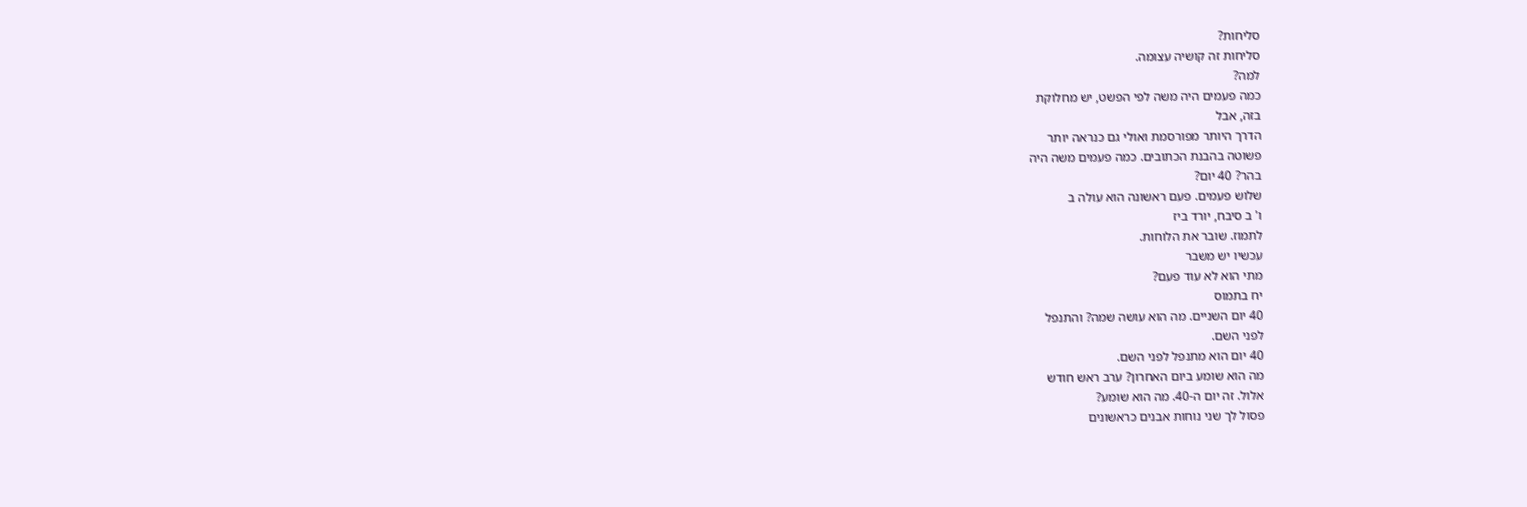סליחות?
סליחות זה קושיה עצומה.
למה?
כמה פעמים היה משה לפי הפשט, יש מחלוקת
בזה, אבל
הדרך היותר מפורסמת ואולי גם כנראה יותר
פשוטה בהבנת הכתובים. כמה פעמים משה היה
בהר? 40 יום?
שלוש פעמים. פעם ראשונה הוא עולה ב
ו' ב סיבח, יורד ביז
לתמוז. שובר את הלוחות.
עכשיו יש משבר
מתי הוא לא עוד פעם?
יח בתמוס
40 יום השניים. מה הוא עושה שמה? והתנפל
לפני השם.
40 יום הוא מתנפל לפני השם.
מה הוא שומע ביום האחרון? ערב ראש חודש
אלול. זה יום ה-40. מה הוא שומע?
פסול לך שני נוחות אבנים כראשונים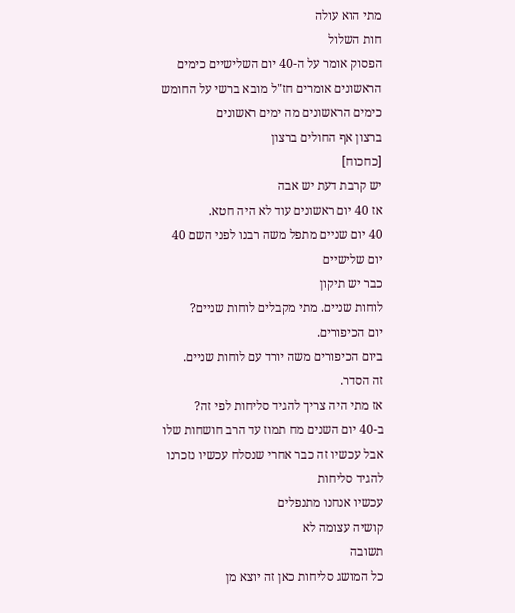מתי הוא עולה
חות השלול
הפסוק אומר על ה-40 יום השלישיים כימים
הראשונים אומרים חז"ל מובא ברשי על החומש
כימים הראשונים מה ימים ראשונים
ברצון אף החולים ברצון
[כחכוח]
יש קרבת דעת יש אבה
אז 40 יום ראשונים עוד לא היה חטא.
40 יום שניים מתפל משה רבנו לפני השם 40
יום שלישיים
כבר יש תיקון
לוחות שניים. מתי מקבלים לוחות שניים?
יום הכיפורים.
ביום הכיפורים משה יורד עם לוחות שניים.
זה הסדר.
אז מתי היה צריך להגיד סליחות לפי זה?
ב-40 יום השנים מח תמוז עד הרב חושחות שלו
אבל עכשיו זה כבר אחרי שנסלח עכשיו נזכרנו
להגיד סליחות
עכשיו אנחנו מתנפלים
קושיה עצומה לא
תשובה
כל המושג סליחות כאן זה יוצא מן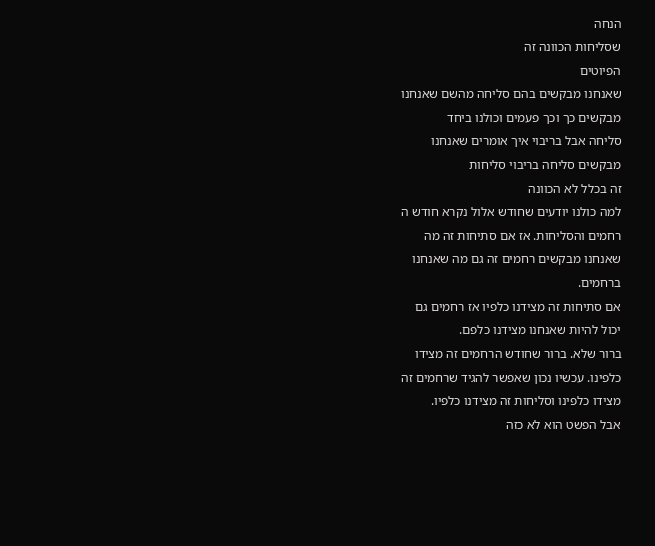הנחה
שסליחות הכוונה זה
הפיוטים
שאנחנו מבקשים בהם סליחה מהשם שאנחנו
מבקשים כך וכך פעמים וכולנו ביחד
סליחה אבל בריבוי איך אומרים שאנחנו
מבקשים סליחה בריבוי סליחות
זה בכלל לא הכוונה
למה כולנו יודעים שחודש אלול נקרא חודש ה
רחמים והסליחות. אז אם סתיחות זה מה
שאנחנו מבקשים רחמים זה גם מה שאנחנו
ברחמים.
אם סתיחות זה מצידנו כלפיו אז רחמים גם
יכול להיות שאנחנו מצידנו כלפם.
ברור שלא. ברור שחודש הרחמים זה מצידו
כלפינו. עכשיו נכון שאפשר להגיד שרחמים זה
מצידו כלפינו וסליחות זה מצידנו כלפיו.
אבל הפשט הוא לא כזה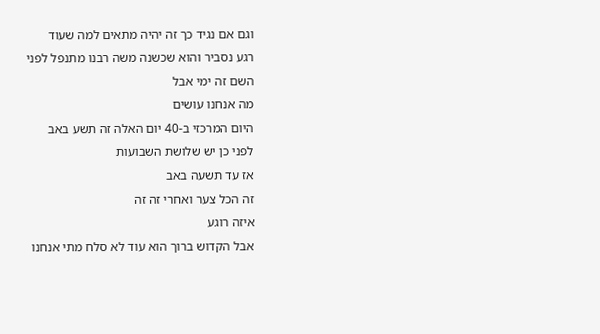וגם אם נגיד כך זה יהיה מתאים למה שעוד
רגע נסביר והוא שכשנה משה רבנו מתנפל לפני
השם זה ימי אבל
מה אנחנו עושים
היום המרכזי ב-40 יום האלה זה תשע באב
לפני כן יש שלושת השבועות
אז עד תשעה באב
זה הכל צער ואחרי זה זה
איזה רוגע
אבל הקדוש ברוך הוא עוד לא סלח מתי אנחנו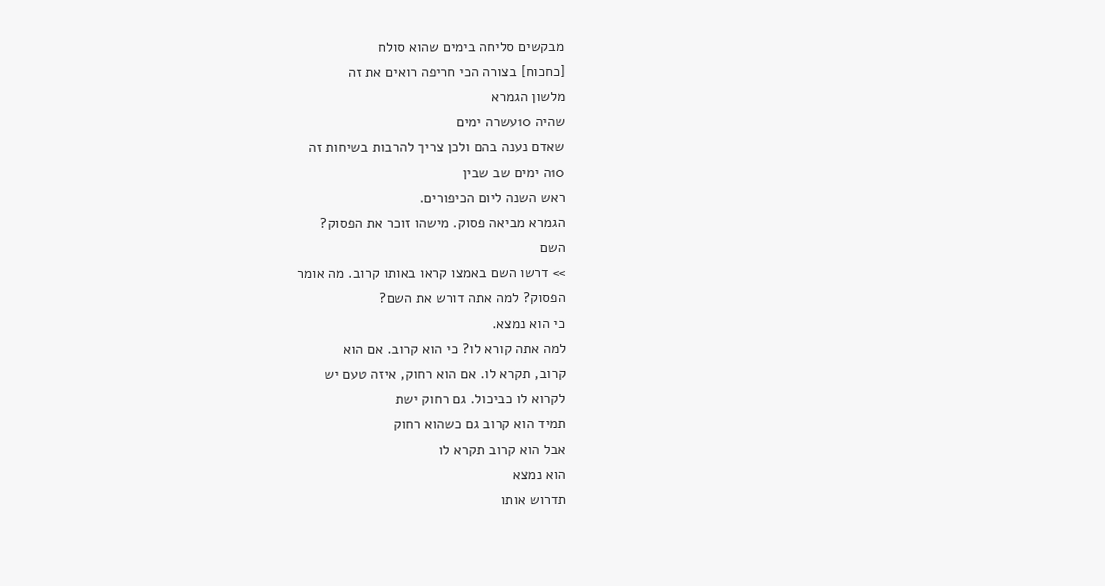מבקשים סליחה בימים שהוא סולח
[כחכוח] בצורה הכי חריפה רואים את זה
מלשון הגמרא
שהיה 10עשרה ימים
שאדם נענה בהם ולכן צריך להרבות בשיחות זה
10ה ימים שב שבין
ראש השנה ליום הכיפורים.
הגמרא מביאה פסוק. מישהו זוכר את הפסוק?
השם
>> דרשו השם באמצו קראו באותו קרוב. מה אומר
הפסוק? למה אתה דורש את השם?
כי הוא נמצא.
למה אתה קורא לו? כי הוא קרוב. אם הוא
קרוב, תקרא לו. אם הוא רחוק, איזה טעם יש
לקרוא לו כביכול. גם רחוק ישת
תמיד הוא קרוב גם כשהוא רחוק
אבל הוא קרוב תקרא לו
הוא נמצא
תדרוש אותו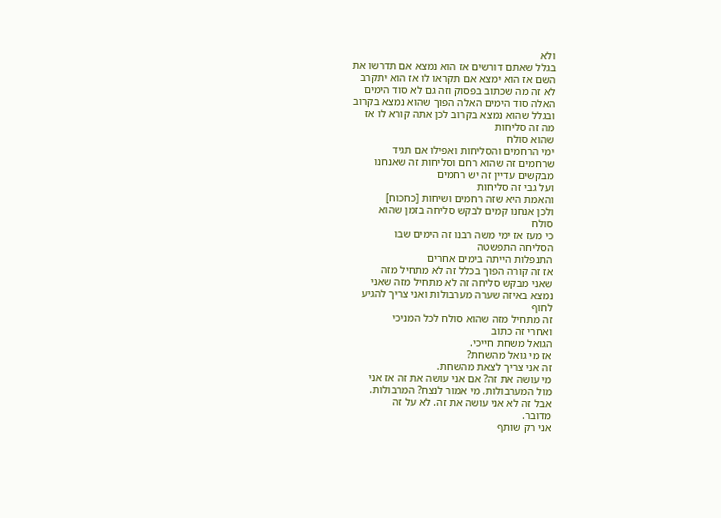ולא
בגלל שאתם דורשים אז הוא נמצא אם תדרשו את
השם אז הוא ימצא אם תקראו לו אז הוא יתקרב
לא זה מה שכתוב בפסוק וזה גם לא סוד הימים
האלה סוד הימים האלה הפוך שהוא נמצא בקרוב
ובגלל שהוא נמצא בקרוב לכן אתה קורא לו אז
מה זה סליחות
שהוא סולח
ימי הרחמים והסליחות ואפילו אם תגיד
שרחמים זה שהוא רחם וסליחות זה שאנחנו
מבקשים עדיין זה יש רחמים
ועל גבי זה סליחות
והאמת היא שזה רחמים ושיחות [כחכוח]
ולכן אנחנו קמים לבקש סליחה בזמן שהוא
סולח
כי מעז אז ימי משה רבנו זה הימים שבו
הסליחה התפשטה
התנפלות הייתה בימים אחרים
אז זה קורה הפוך בכלל זה לא מתחיל מזה
שאני מבקש סליחה זה לא מתחיל מזה שאני
נמצא באיזה שערה מערבולות ואני צריך להגיע
לחוף
זה מתחיל מזה שהוא סולח לכל המניכי
ואחרי זה כתוב
הגואל משחת חייכי.
אז מי גואל מהשחת?
זה אני צריך לצאת מהשחת.
מי עושה את זה? אם אני עושה את זה אז אני
מול המערבולות. מי אמור לנצח? המרבולות.
אבל זה לא אני עושה את זה. לא על זה
מדובר.
אני רק שותף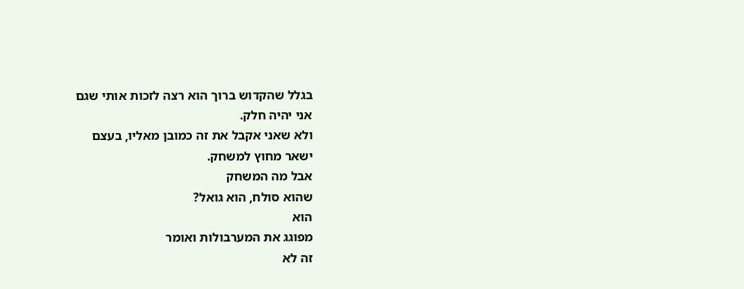בגלל שהקדוש ברוך הוא רצה לזכות אותי שגם
אני יהיה חלק.
ולא שאני אקבל את זה כמובן מאליו, בעצם
ישאר מחוץ למשחק.
אבל מה המשחק
שהוא סולח, הוא גואל?
הוא
מפוגג את המערבולות ואומר
זה לא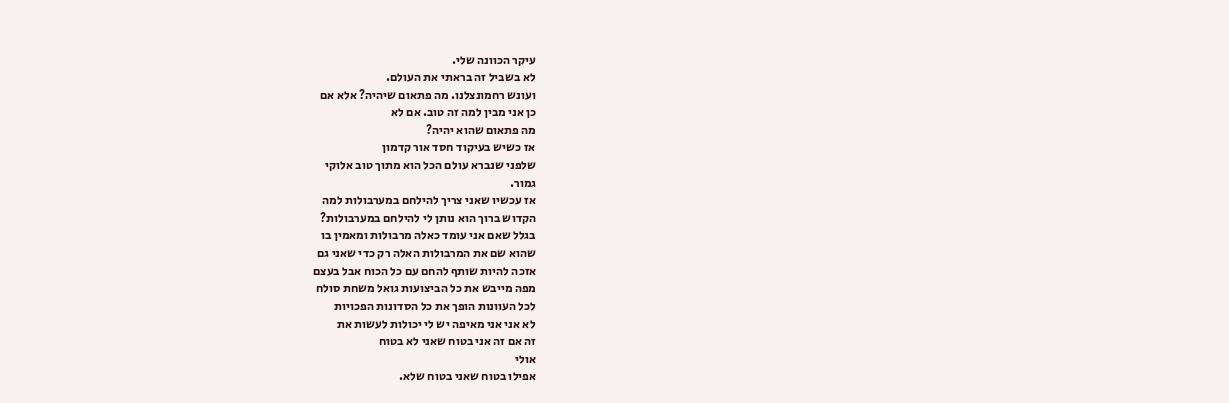עיקר הכוונה שלי.
לא בשביל זה בראתי את העולם.
ועונש רחמונצלנו. מה פתאום שיהיה? אלא אם
כן אני מבין למה זה טוב. אם לא
מה פתאום שהוא יהיה?
אז כשיש בעיקוד חסד אור קדמון
שלפני שנברא עולם הכל הוא מתוך טוב אלוקי
גמור.
אז עכשיו שאני צריך להילחם במערבולות למה
הקדוש ברוך הוא נותן לי להילחם במערבולות?
בגלל שאם אני עומד כאלה מרבולות ומאמין בו
שהוא שם את המרבולות האלה רק כדי שאני גם
אזכה להיות שותף להחם עם כל הכוח אבל בעצם
מפה מייבש את כל הביצועות גואל משחת סולח
לכל העוונות הופך את כל הסדונות הפכויות
לא אני אני מאיפה יש לי יכולות לעשות את
זה אם זה אני בטוח שאני לא בטוח
אולי
אפילו בטוח שאני בטוח שלא.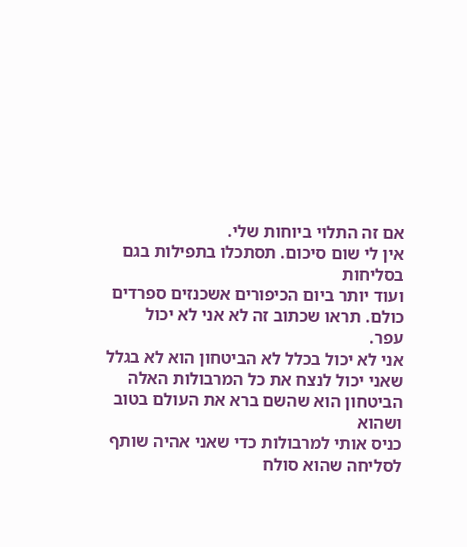אם זה התלוי ביוחות שלי.
אין לי שום סיכום. תסתכלו בתפילות בגם
בסליחות
ועוד יותר ביום הכיפורים אשכנזים ספרדים
כולם. תראו שכתוב זה לא אני לא יכול
עפר.
אני לא יכול בכלל לא הביטחון הוא לא בגלל
שאני יכול לנצח את כל המרבולות האלה
הביטחון הוא שהשם ברא את העולם בטוב ושהוא
כניס אותי למרבולות כדי שאני אהיה שותף
לסליחה שהוא סולח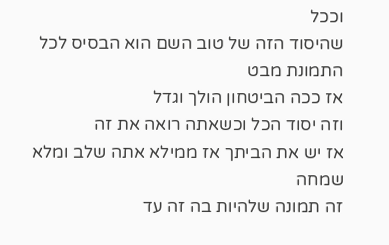וככל
שהיסוד הזה של טוב השם הוא הבסיס לכל
התמונת מבט
אז ככה הביטחון הולך וגדל
וזה יסוד הכל וכשאתה רואה את זה
אז יש את הביתך אז ממילא אתה שלב ומלא
שמחה
זה תמונה שלהיות בה זה עד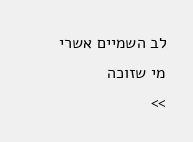לב השמיים אשרי
מי שזוכה
>>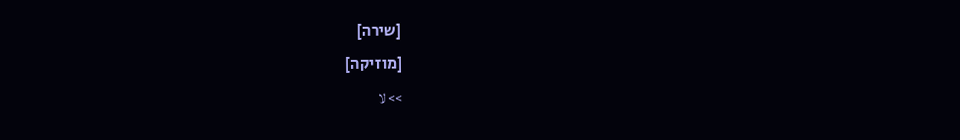[שירה]
[מוזיקה]
>> لا